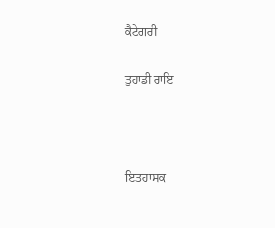ਕੈਟੇਗਰੀ

ਤੁਹਾਡੀ ਰਾਇ



ਇਤਹਾਸਕ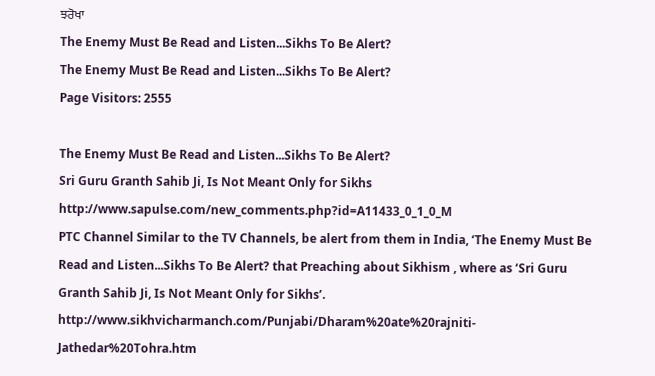ਝਰੋਖਾ
The Enemy Must Be Read and Listen...Sikhs To Be Alert?
The Enemy Must Be Read and Listen...Sikhs To Be Alert?
Page Visitors: 2555

The Enemy Must Be Read and Listen...Sikhs To Be Alert?
Sri Guru Granth Sahib Ji, Is Not Meant Only for Sikhs
http://www.sapulse.com/new_comments.php?id=A11433_0_1_0_M
PTC Channel Similar to the TV Channels, be alert from them in India, ‘The Enemy Must Be Read and Listen...Sikhs To Be Alert? that Preaching about Sikhism , where as ‘Sri Guru Granth Sahib Ji, Is Not Meant Only for Sikhs’.
http://www.sikhvicharmanch.com/Punjabi/Dharam%20ate%20rajniti-Jathedar%20Tohra.htm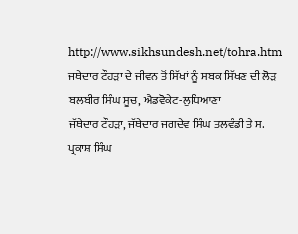http://www.sikhsundesh.net/tohra.htm
ਜਥੇਦਾਰ ਟੌਹੜਾ ਦੇ ਜੀਵਨ ਤੋਂ ਸਿੱਖਾਂ ਨੂੰ ਸਬਕ ਸਿੱਖਣ ਦੀ ਲੋੜ
ਬਲਬੀਰ ਸਿੰਘ ਸੂਚ, ਐਡਵੋਕੇਟ-ਲੁਧਿਆਣਾ
ਜੱਥੇਦਾਰ ਟੌਹੜਾ, ਜੱਥੇਦਾਰ ਜਗਦੇਵ ਸਿੰਘ ਤਲਵੰਡੀ ਤੇ ਸ. ਪ੍ਰਕਾਸ਼ ਸਿੰਘ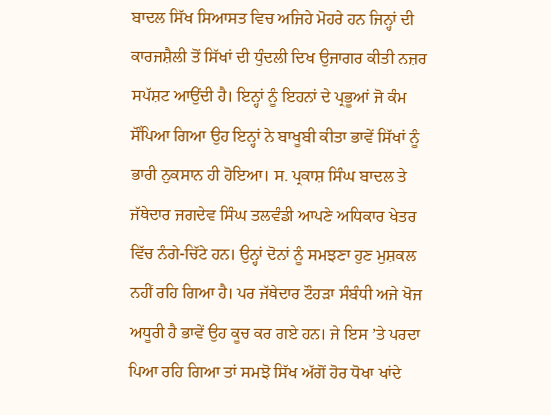ਬਾਦਲ ਸਿੱਖ ਸਿਆਸਤ ਵਿਚ ਅਜਿਹੇ ਮੋਹਰੇ ਹਨ ਜਿਨ੍ਹਾਂ ਦੀ ਕਾਰਜਸ਼ੈਲੀ ਤੋਂ ਸਿੱਖਾਂ ਦੀ ਧੁੰਦਲੀ ਦਿਖ ਉਜਾਗਰ ਕੀਤੀ ਨਜ਼ਰ ਸਪੱਸ਼ਟ ਆਉਂਦੀ ਹੈ। ਇਨ੍ਹਾਂ ਨੂੰ ਇਹਨਾਂ ਦੇ ਪ੍ਰਭੂਆਂ ਜੋ ਕੰਮ ਸੌਂਪਿਆ ਗਿਆ ਉਹ ਇਨ੍ਹਾਂ ਨੇ ਬਾਖੂਬੀ ਕੀਤਾ ਭਾਵੇਂ ਸਿੱਖਾਂ ਨੂੰ ਭਾਰੀ ਨੁਕਸਾਨ ਹੀ ਹੋਇਆ। ਸ. ਪ੍ਰਕਾਸ਼ ਸਿੰਘ ਬਾਦਲ ਤੇ ਜੱਥੇਦਾਰ ਜਗਦੇਵ ਸਿੰਘ ਤਲਵੰਡੀ ਆਪਣੇ ਅਧਿਕਾਰ ਖੇਤਰ ਵਿੱਚ ਨੰਗੇ-ਚਿੱਟੇ ਹਨ। ਉਨ੍ਹਾਂ ਦੋਨਾਂ ਨੂੰ ਸਮਝਣਾ ਹੁਣ ਮੁਸ਼ਕਲ ਨਹੀਂ ਰਹਿ ਗਿਆ ਹੈ। ਪਰ ਜੱਥੇਦਾਰ ਟੌਹੜਾ ਸੰਬੰਧੀ ਅਜੇ ਖੋਜ ਅਧੂਰੀ ਹੈ ਭਾਵੇਂ ਉਹ ਕੂਚ ਕਰ ਗਏ ਹਨ। ਜੇ ਇਸ ’ਤੇ ਪਰਦਾ ਪਿਆ ਰਹਿ ਗਿਆ ਤਾਂ ਸਮਝੋ ਸਿੱਖ ਅੱਗੋਂ ਹੋਰ ਧੋਖਾ ਖਾਂਦੇ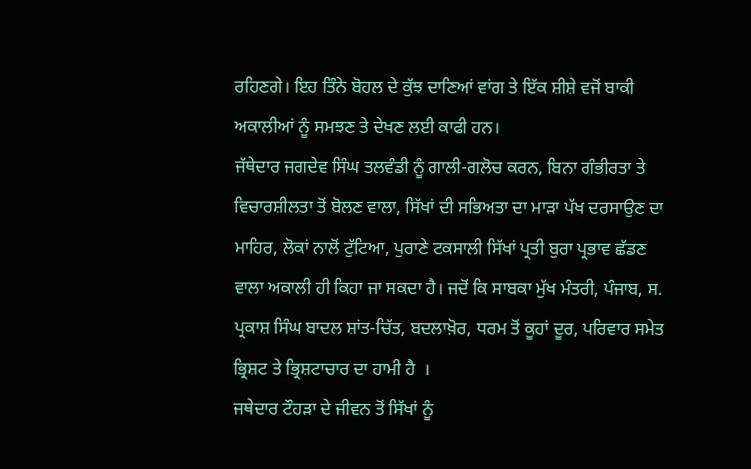ਰਹਿਣਗੇ। ਇਹ ਤਿੰਨੇ ਬੋਹਲ ਦੇ ਕੁੱਝ ਦਾਣਿਆਂ ਵਾਂਗ ਤੇ ਇੱਕ ਸ਼ੀਸ਼ੇ ਵਜੋਂ ਬਾਕੀ ਅਕਾਲੀਆਂ ਨੂੰ ਸਮਝਣ ਤੇ ਦੇਖਣ ਲਈ ਕਾਫੀ ਹਨ।
ਜੱਥੇਦਾਰ ਜਗਦੇਵ ਸਿੰਘ ਤਲਵੰਡੀ ਨੂੰ ਗਾਲੀ-ਗਲੋਚ ਕਰਨ, ਬਿਨਾ ਗੰਭੀਰਤਾ ਤੇ ਵਿਚਾਰਸ਼ੀਲਤਾ ਤੋਂ ਬੋਲਣ ਵਾਲਾ, ਸਿੱਖਾਂ ਦੀ ਸਭਿਅਤਾ ਦਾ ਮਾੜਾ ਪੱਖ ਦਰਸਾਉਣ ਦਾ ਮਾਹਿਰ, ਲੋਕਾਂ ਨਾਲੋਂ ਟੁੱਟਿਆ, ਪੁਰਾਣੇ ਟਕਸਾਲੀ ਸਿੱਖਾਂ ਪ੍ਰਤੀ ਬੁਰਾ ਪ੍ਰਭਾਵ ਛੱਡਣ ਵਾਲਾ ਅਕਾਲੀ ਹੀ ਕਿਹਾ ਜਾ ਸਕਦਾ ਹੈ। ਜਦੋਂ ਕਿ ਸਾਬਕਾ ਮੁੱਖ ਮੰਤਰੀ, ਪੰਜਾਬ, ਸ. ਪ੍ਰਕਾਸ਼ ਸਿੰਘ ਬਾਦਲ ਸ਼ਾਂਤ-ਚਿੱਤ, ਬਦਲਾਖ਼ੋਰ, ਧਰਮ ਤੋਂ ਕੂਹਾਂ ਦੂਰ, ਪਰਿਵਾਰ ਸਮੇਤ ਭ੍ਰਿਸ਼ਟ ਤੇ ਭ੍ਰਿਸ਼ਟਾਚਾਰ ਦਾ ਹਾਮੀ ਹੈ  ।
ਜਥੇਦਾਰ ਟੌਹੜਾ ਦੇ ਜੀਵਨ ਤੋਂ ਸਿੱਖਾਂ ਨੂੰ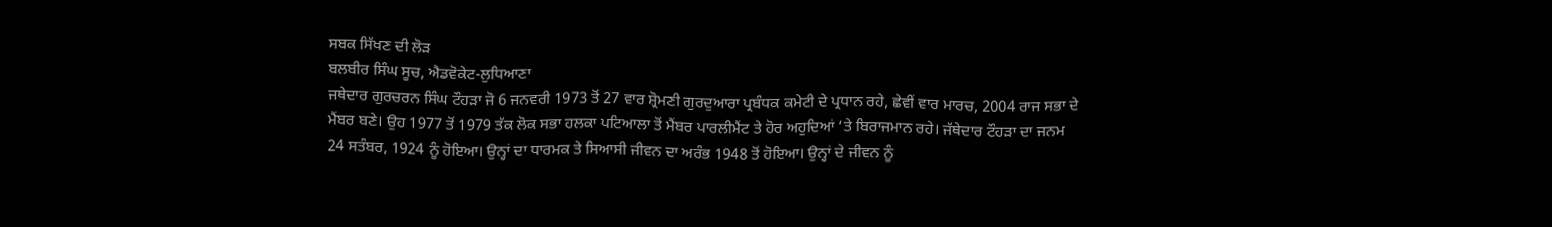ਸਬਕ ਸਿੱਖਣ ਦੀ ਲੋੜ
ਬਲਬੀਰ ਸਿੰਘ ਸੂਚ, ਐਡਵੋਕੇਟ-ਲੁਧਿਆਣਾ
ਜਥੇਦਾਰ ਗੁਰਚਰਨ ਸਿੰਘ ਟੌਹੜਾ ਜੋ 6 ਜਨਵਰੀ 1973 ਤੋਂ 27 ਵਾਰ ਸ਼੍ਰੋਮਣੀ ਗੁਰਦੁਆਰਾ ਪ੍ਰਬੰਧਕ ਕਮੇਟੀ ਦੇ ਪ੍ਰਧਾਨ ਰਹੇ, ਛੇਵੀਂ ਵਾਰ ਮਾਰਚ, 2004 ਰਾਜ ਸਭਾ ਦੇ ਮੈਂਬਰ ਬਣੇ। ਉਹ 1977 ਤੋਂ 1979 ਤੱਕ ਲੋਕ ਸਭਾ ਹਲਕਾ ਪਟਿਆਲਾ ਤੋਂ ਮੈਂਬਰ ਪਾਰਲੀਮੈਂਟ ਤੇ ਹੋਰ ਅਹੁਦਿਆਂ ‘ਤੇ ਬਿਰਾਜਮਾਨ ਰਹੇ। ਜੱਥੇਦਾਰ ਟੌਹੜਾ ਦਾ ਜਨਮ 24 ਸਤੰਬਰ, 1924 ਨੂੰ ਹੋਇਆ। ਉਨ੍ਹਾਂ ਦਾ ਧਾਰਮਕ ਤੇ ਸਿਆਸੀ ਜੀਵਨ ਦਾ ਅਰੰਭ 1948 ਤੋਂ ਹੋਇਆ। ਉਨ੍ਹਾਂ ਦੇ ਜੀਵਨ ਨੂੰ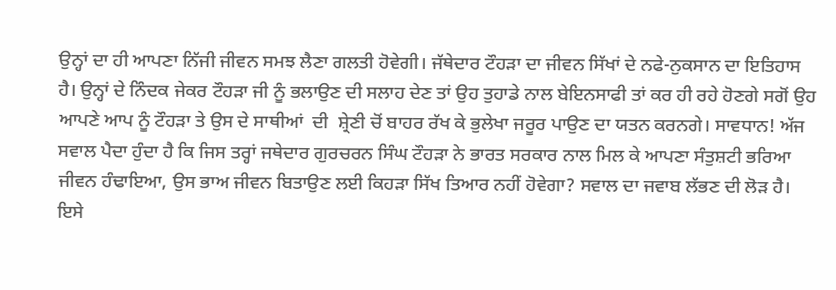ਉਨ੍ਹਾਂ ਦਾ ਹੀ ਆਪਣਾ ਨਿੱਜੀ ਜੀਵਨ ਸਮਝ ਲੈਣਾ ਗਲਤੀ ਹੋਵੇਗੀ। ਜੱਥੇਦਾਰ ਟੌਹੜਾ ਦਾ ਜੀਵਨ ਸਿੱਖਾਂ ਦੇ ਨਫੇ-ਨੁਕਸਾਨ ਦਾ ਇਤਿਹਾਸ ਹੈ। ਉਨ੍ਹਾਂ ਦੇ ਨਿੰਦਕ ਜੇਕਰ ਟੌਹੜਾ ਜੀ ਨੂੰ ਭਲਾਉਣ ਦੀ ਸਲਾਹ ਦੇਣ ਤਾਂ ਉਹ ਤੁਹਾਡੇ ਨਾਲ ਬੇਇਨਸਾਫੀ ਤਾਂ ਕਰ ਹੀ ਰਹੇ ਹੋਣਗੇ ਸਗੋਂ ਉਹ ਆਪਣੇ ਆਪ ਨੂੰ ਟੌਹੜਾ ਤੇ ਉਸ ਦੇ ਸਾਥੀਆਂ  ਦੀ  ਸ਼੍ਰੇਣੀ ਚੋਂ ਬਾਹਰ ਰੱਖ ਕੇ ਭੁਲੇਖਾ ਜਰੂਰ ਪਾਉਣ ਦਾ ਯਤਨ ਕਰਨਗੇ। ਸਾਵਧਾਨ! ਅੱਜ ਸਵਾਲ ਪੈਦਾ ਹੁੰਦਾ ਹੈ ਕਿ ਜਿਸ ਤਰ੍ਹਾਂ ਜਥੇਦਾਰ ਗੁਰਚਰਨ ਸਿੰਘ ਟੌਹੜਾ ਨੇ ਭਾਰਤ ਸਰਕਾਰ ਨਾਲ ਮਿਲ ਕੇ ਆਪਣਾ ਸੰਤੁਸ਼ਟੀ ਭਰਿਆ ਜੀਵਨ ਹੰਢਾਇਆ, ਉਸ ਭਾਅ ਜੀਵਨ ਬਿਤਾਉਣ ਲਈ ਕਿਹੜਾ ਸਿੱਖ ਤਿਆਰ ਨਹੀਂ ਹੋਵੇਗਾ? ਸਵਾਲ ਦਾ ਜਵਾਬ ਲੱਭਣ ਦੀ ਲੋੜ ਹੈ।
ਇਸੇ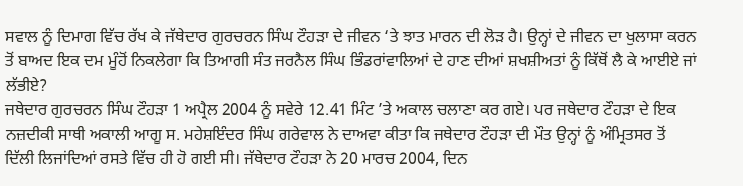ਸਵਾਲ ਨੂੰ ਦਿਮਾਗ ਵਿੱਚ ਰੱਖ ਕੇ ਜੱਥੇਦਾਰ ਗੁਰਚਰਨ ਸਿੰਘ ਟੌਹੜਾ ਦੇ ਜੀਵਨ ‘ਤੇ ਝਾਤ ਮਾਰਨ ਦੀ ਲੋੜ ਹੈ। ਉਨ੍ਹਾਂ ਦੇ ਜੀਵਨ ਦਾ ਖੁਲਾਸਾ ਕਰਨ ਤੋਂ ਬਾਅਦ ਇਕ ਦਮ ਮੂੰਹੋਂ ਨਿਕਲੇਗਾ ਕਿ ਤਿਆਗੀ ਸੰਤ ਜਰਨੈਲ ਸਿੰਘ ਭਿੰਡਰਾਂਵਾਲਿਆਂ ਦੇ ਹਾਣ ਦੀਆਂ ਸ਼ਖਸ਼ੀਅਤਾਂ ਨੂੰ ਕਿੱਥੋਂ ਲੈ ਕੇ ਆਈਏ ਜਾਂ ਲੱਭੀਏ?
ਜਥੇਦਾਰ ਗੁਰਚਰਨ ਸਿੰਘ ਟੌਹੜਾ 1 ਅਪ੍ਰੈਲ 2004 ਨੂੰ ਸਵੇਰੇ 12.41 ਮਿੰਟ ’ਤੇ ਅਕਾਲ ਚਲਾਣਾ ਕਰ ਗਏ। ਪਰ ਜਥੇਦਾਰ ਟੌਹੜਾ ਦੇ ਇਕ ਨਜ਼ਦੀਕੀ ਸਾਥੀ ਅਕਾਲੀ ਆਗੂ ਸ. ਮਹੇਸ਼ਇੰਦਰ ਸਿੰਘ ਗਰੇਵਾਲ ਨੇ ਦਾਅਵਾ ਕੀਤਾ ਕਿ ਜਥੇਦਾਰ ਟੌਹੜਾ ਦੀ ਮੌਤ ਉਨ੍ਹਾਂ ਨੂੰ ਅੰਮ੍ਰਿਤਸਰ ਤੋਂ ਦਿੱਲੀ ਲਿਜਾਂਦਿਆਂ ਰਸਤੇ ਵਿੱਚ ਹੀ ਹੋ ਗਈ ਸੀ। ਜੱਥੇਦਾਰ ਟੌਹੜਾ ਨੇ 20 ਮਾਰਚ 2004, ਦਿਨ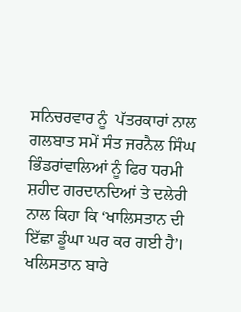ਸਨਿਚਰਵਾਰ ਨੂੰ  ਪੱਤਰਕਾਰਾਂ ਨਾਲ ਗਲਬਾਤ ਸਮੇਂ ਸੰਤ ਜਰਨੈਲ ਸਿੰਘ ਭਿੰਡਰਾਂਵਾਲਿਆਂ ਨੂੰ ਫਿਰ ਧਰਮੀ ਸ਼ਹੀਦ ਗਰਦਾਨਦਿਆਂ ਤੇ ਦਲੇਰੀ ਨਾਲ ਕਿਹਾ ਕਿ ‘ਖਾਲਿਸਤਾਨ ਦੀ ਇੱਛਾ ਡੂੰਘਾ ਘਰ ਕਰ ਗਈ ਹੈ’। ਖਲਿਸਤਾਨ ਬਾਰੇ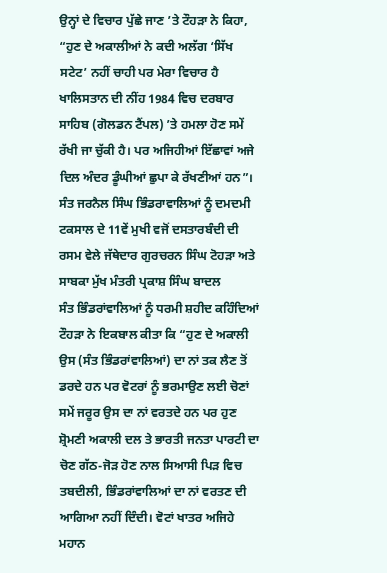ਉਨ੍ਹਾਂ ਦੇ ਵਿਚਾਰ ਪੁੱਛੇ ਜਾਣ ’ਤੇ ਟੌਹੜਾ ਨੇ ਕਿਹਾ, “ਹੁਣ ਦੇ ਅਕਾਲੀਆਂ ਨੇ ਕਦੀ ਅਲੱਗ ‘ਸਿੱਖ ਸਟੇਟ’ ਨਹੀਂ ਚਾਹੀ ਪਰ ਮੇਰਾ ਵਿਚਾਰ ਹੈ ਖਾਲਿਸਤਾਨ ਦੀ ਨੀਂਹ 1984 ਵਿਚ ਦਰਬਾਰ ਸਾਹਿਬ (ਗੋਲਡਨ ਟੈਂਪਲ) ’ਤੇ ਹਮਲਾ ਹੋਣ ਸਮੇਂ ਰੱਖੀ ਜਾ ਚੁੱਕੀ ਹੈ। ਪਰ ਅਜਿਹੀਆਂ ਇੱਛਾਵਾਂ ਅਜੇ ਦਿਲ ਅੰਦਰ ਡੂੰਘੀਆਂ ਛੁਪਾ ਕੇ ਰੱਖਣੀਆਂ ਹਨ”।
ਸੰਤ ਜਰਨੈਲ ਸਿੰਘ ਭਿੰਡਰਾਵਾਲਿਆਂ ਨੂੰ ਦਮਦਮੀ ਟਕਸਾਲ ਦੇ 11ਵੇਂ ਮੁਖੀ ਵਜੋਂ ਦਸਤਾਰਬੰਦੀ ਦੀ ਰਸਮ ਵੇਲੇ ਜੱਥੇਦਾਰ ਗੁਰਚਰਨ ਸਿੰਘ ਟੋਹੜਾ ਅਤੇ ਸਾਬਕਾ ਮੁੱਖ ਮੰਤਰੀ ਪ੍ਰਕਾਸ਼ ਸਿੰਘ ਬਾਦਲ
ਸੰਤ ਭਿੰਡਰਾਂਵਾਲਿਆਂ ਨੂੰ ਧਰਮੀ ਸ਼ਹੀਦ ਕਹਿੰਦਿਆਂ ਟੌਹੜਾ ਨੇ ਇਕਬਾਲ ਕੀਤਾ ਕਿ “ਹੁਣ ਦੇ ਅਕਾਲੀ ਉਸ (ਸੰਤ ਭਿੰਡਰਾਂਵਾਲਿਆਂ) ਦਾ ਨਾਂ ਤਕ ਲੈਣ ਤੋਂ ਡਰਦੇ ਹਨ ਪਰ ਵੋਟਰਾਂ ਨੂੰ ਭਰਮਾਉਣ ਲਈ ਚੋਣਾਂ ਸਮੇਂ ਜਰੂਰ ਉਸ ਦਾ ਨਾਂ ਵਰਤਦੇ ਹਨ ਪਰ ਹੁਣ ਸ਼੍ਰੋਮਣੀ ਅਕਾਲੀ ਦਲ ਤੇ ਭਾਰਤੀ ਜਨਤਾ ਪਾਰਟੀ ਦਾ ਚੋਣ ਗੱਠ-ਜੋੜ ਹੋਣ ਨਾਲ ਸਿਆਸੀ ਪਿੜ ਵਿਚ ਤਬਦੀਲੀ, ਭਿੰਡਰਾਂਵਾਲਿਆਂ ਦਾ ਨਾਂ ਵਰਤਣ ਦੀ ਆਗਿਆ ਨਹੀਂ ਦਿੰਦੀ। ਵੋਟਾਂ ਖਾਤਰ ਅਜਿਹੇ ਮਹਾਨ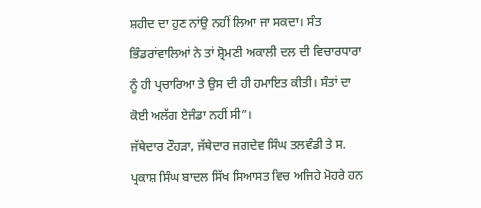ਸ਼ਹੀਦ ਦਾ ਹੁਣ ਨਾਂਉ ਨਹੀਂ ਲਿਆ ਜਾ ਸਕਦਾ। ਸੰਤ ਭਿੰਡਰਾਂਵਾਲਿਆਂ ਨੇ ਤਾਂ ਸ਼੍ਰੋਮਣੀ ਅਕਾਲੀ ਦਲ ਦੀ ਵਿਚਾਰਧਾਰਾ ਨੂੰ ਹੀ ਪ੍ਰਚਾਰਿਆ ਤੇ ਉਸ ਦੀ ਹੀ ਹਮਾਇਤ ਕੀਤੀ। ਸੰਤਾਂ ਦਾ ਕੋਈ ਅਲੱਗ ਏਜੰਡਾ ਨਹੀਂ ਸੀ”।
ਜੱਥੇਦਾਰ ਟੌਹੜਾ, ਜੱਥੇਦਾਰ ਜਗਦੇਵ ਸਿੰਘ ਤਲਵੰਡੀ ਤੇ ਸ. ਪ੍ਰਕਾਸ਼ ਸਿੰਘ ਬਾਦਲ ਸਿੱਖ ਸਿਆਸਤ ਵਿਚ ਅਜਿਹੇ ਮੋਹਰੇ ਹਨ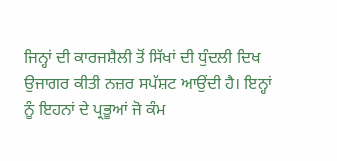ਜਿਨ੍ਹਾਂ ਦੀ ਕਾਰਜਸ਼ੈਲੀ ਤੋਂ ਸਿੱਖਾਂ ਦੀ ਧੁੰਦਲੀ ਦਿਖ ਉਜਾਗਰ ਕੀਤੀ ਨਜ਼ਰ ਸਪੱਸ਼ਟ ਆਉਂਦੀ ਹੈ। ਇਨ੍ਹਾਂ ਨੂੰ ਇਹਨਾਂ ਦੇ ਪ੍ਰਭੂਆਂ ਜੋ ਕੰਮ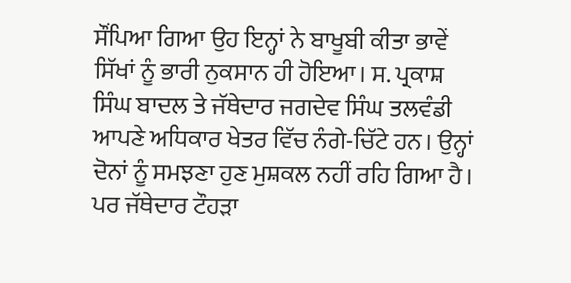ਸੌਂਪਿਆ ਗਿਆ ਉਹ ਇਨ੍ਹਾਂ ਨੇ ਬਾਖੂਬੀ ਕੀਤਾ ਭਾਵੇਂ ਸਿੱਖਾਂ ਨੂੰ ਭਾਰੀ ਨੁਕਸਾਨ ਹੀ ਹੋਇਆ। ਸ. ਪ੍ਰਕਾਸ਼ ਸਿੰਘ ਬਾਦਲ ਤੇ ਜੱਥੇਦਾਰ ਜਗਦੇਵ ਸਿੰਘ ਤਲਵੰਡੀ ਆਪਣੇ ਅਧਿਕਾਰ ਖੇਤਰ ਵਿੱਚ ਨੰਗੇ-ਚਿੱਟੇ ਹਨ। ਉਨ੍ਹਾਂ ਦੋਨਾਂ ਨੂੰ ਸਮਝਣਾ ਹੁਣ ਮੁਸ਼ਕਲ ਨਹੀਂ ਰਹਿ ਗਿਆ ਹੈ। ਪਰ ਜੱਥੇਦਾਰ ਟੌਹੜਾ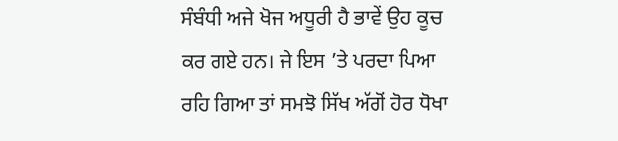ਸੰਬੰਧੀ ਅਜੇ ਖੋਜ ਅਧੂਰੀ ਹੈ ਭਾਵੇਂ ਉਹ ਕੂਚ ਕਰ ਗਏ ਹਨ। ਜੇ ਇਸ ’ਤੇ ਪਰਦਾ ਪਿਆ ਰਹਿ ਗਿਆ ਤਾਂ ਸਮਝੋ ਸਿੱਖ ਅੱਗੋਂ ਹੋਰ ਧੋਖਾ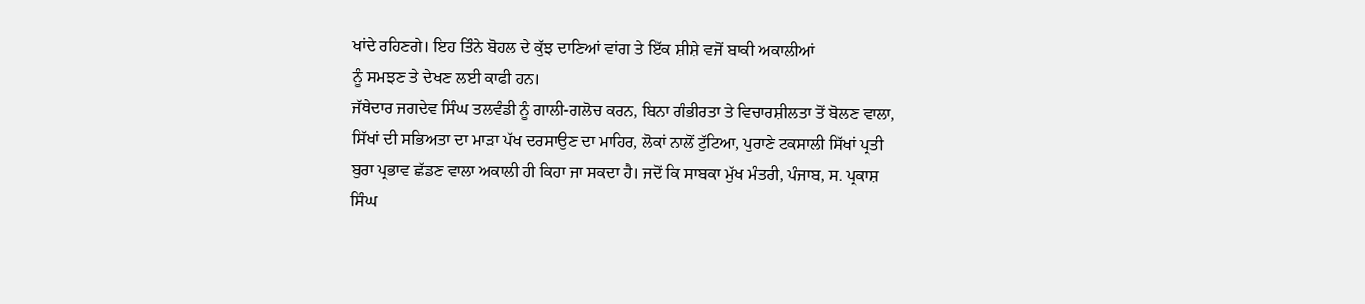ਖਾਂਦੇ ਰਹਿਣਗੇ। ਇਹ ਤਿੰਨੇ ਬੋਹਲ ਦੇ ਕੁੱਝ ਦਾਣਿਆਂ ਵਾਂਗ ਤੇ ਇੱਕ ਸ਼ੀਸ਼ੇ ਵਜੋਂ ਬਾਕੀ ਅਕਾਲੀਆਂ
ਨੂੰ ਸਮਝਣ ਤੇ ਦੇਖਣ ਲਈ ਕਾਫੀ ਹਨ।
ਜੱਥੇਦਾਰ ਜਗਦੇਵ ਸਿੰਘ ਤਲਵੰਡੀ ਨੂੰ ਗਾਲੀ-ਗਲੋਚ ਕਰਨ, ਬਿਨਾ ਗੰਭੀਰਤਾ ਤੇ ਵਿਚਾਰਸ਼ੀਲਤਾ ਤੋਂ ਬੋਲਣ ਵਾਲਾ, ਸਿੱਖਾਂ ਦੀ ਸਭਿਅਤਾ ਦਾ ਮਾੜਾ ਪੱਖ ਦਰਸਾਉਣ ਦਾ ਮਾਹਿਰ, ਲੋਕਾਂ ਨਾਲੋਂ ਟੁੱਟਿਆ, ਪੁਰਾਣੇ ਟਕਸਾਲੀ ਸਿੱਖਾਂ ਪ੍ਰਤੀ ਬੁਰਾ ਪ੍ਰਭਾਵ ਛੱਡਣ ਵਾਲਾ ਅਕਾਲੀ ਹੀ ਕਿਹਾ ਜਾ ਸਕਦਾ ਹੈ। ਜਦੋਂ ਕਿ ਸਾਬਕਾ ਮੁੱਖ ਮੰਤਰੀ, ਪੰਜਾਬ, ਸ. ਪ੍ਰਕਾਸ਼ ਸਿੰਘ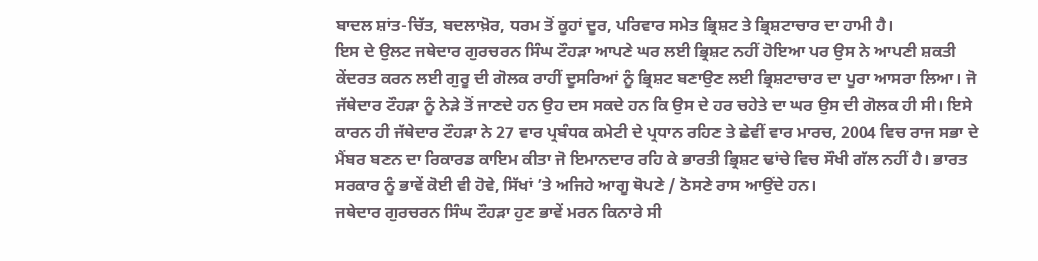ਬਾਦਲ ਸ਼ਾਂਤ-ਚਿੱਤ, ਬਦਲਾਖ਼ੋਰ, ਧਰਮ ਤੋਂ ਕੂਹਾਂ ਦੂਰ, ਪਰਿਵਾਰ ਸਮੇਤ ਭ੍ਰਿਸ਼ਟ ਤੇ ਭ੍ਰਿਸ਼ਟਾਚਾਰ ਦਾ ਹਾਮੀ ਹੈ।
ਇਸ ਦੇ ਉਲਟ ਜਥੇਦਾਰ ਗੁਰਚਰਨ ਸਿੰਘ ਟੌਹੜਾ ਆਪਣੇ ਘਰ ਲਈ ਭ੍ਰਿਸ਼ਟ ਨਹੀਂ ਹੋਇਆ ਪਰ ਉਸ ਨੇ ਆਪਣੀ ਸ਼ਕਤੀ ਕੇਂਦਰਤ ਕਰਨ ਲਈ ਗੁਰੂ ਦੀ ਗੋਲਕ ਰਾਹੀਂ ਦੂਸਰਿਆਂ ਨੂੰ ਭ੍ਰਿਸ਼ਟ ਬਣਾਉਣ ਲਈ ਭ੍ਰਿਸ਼ਟਾਚਾਰ ਦਾ ਪੂਰਾ ਆਸਰਾ ਲਿਆ। ਜੋ ਜੱਥੇਦਾਰ ਟੌਹੜਾ ਨੂੰ ਨੇੜੇ ਤੋਂ ਜਾਣਦੇ ਹਨ ਉਹ ਦਸ ਸਕਦੇ ਹਨ ਕਿ ਉਸ ਦੇ ਹਰ ਚਹੇਤੇ ਦਾ ਘਰ ਉਸ ਦੀ ਗੋਲਕ ਹੀ ਸੀ। ਇਸੇ ਕਾਰਨ ਹੀ ਜੱਥੇਦਾਰ ਟੌਹੜਾ ਨੇ 27 ਵਾਰ ਪ੍ਰਬੰਧਕ ਕਮੇਟੀ ਦੇ ਪ੍ਰਧਾਨ ਰਹਿਣ ਤੇ ਛੇਵੀਂ ਵਾਰ ਮਾਰਚ, 2004 ਵਿਚ ਰਾਜ ਸਭਾ ਦੇ ਮੈਂਬਰ ਬਣਨ ਦਾ ਰਿਕਾਰਡ ਕਾਇਮ ਕੀਤਾ ਜੋ ਇਮਾਨਦਾਰ ਰਹਿ ਕੇ ਭਾਰਤੀ ਭ੍ਰਿਸ਼ਟ ਢਾਂਚੇ ਵਿਚ ਸੌਖੀ ਗੱਲ ਨਹੀਂ ਹੈ। ਭਾਰਤ ਸਰਕਾਰ ਨੂੰ ਭਾਵੇਂ ਕੋਈ ਵੀ ਹੋਵੇ, ਸਿੱਖਾਂ ’ਤੇ ਅਜਿਹੇ ਆਗੂ ਥੋਪਣੇ / ਠੋਸਣੇ ਰਾਸ ਆਉਂਦੇ ਹਨ।
ਜਥੇਦਾਰ ਗੁਰਚਰਨ ਸਿੰਘ ਟੌਹੜਾ ਹੁਣ ਭਾਵੇਂ ਮਰਨ ਕਿਨਾਰੇ ਸੀ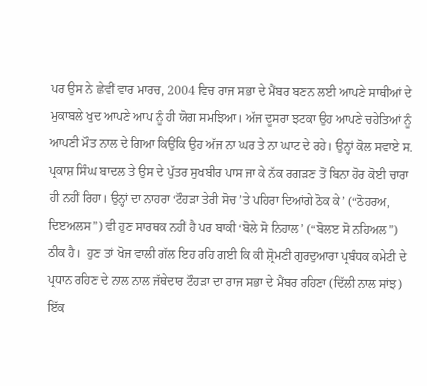ਪਰ ਉਸ ਨੇ ਛੇਵੀਂ ਵਾਰ ਮਾਰਚ, 2004 ਵਿਚ ਰਾਜ ਸਭਾ ਦੇ ਮੈਂਬਰ ਬਣਨ ਲਈ ਆਪਣੇ ਸਾਥੀਆਂ ਦੇ ਮੁਕਾਬਲੇ ਖੁਦ ਆਪਣੇ ਆਪ ਨੂੰ ਹੀ ਯੋਗ ਸਮਝਿਆ। ਅੱਜ ਦੂਸਰਾ ਝਟਕਾ ਉਹ ਆਪਣੇ ਚਹੇਤਿਆਂ ਨੂੰ ਆਪਣੀ ਮੌਤ ਨਾਲ ਦੇ ਗਿਆ ਕਿਉਂਕਿ ਉਹ ਅੱਜ ਨਾ ਘਰ ਤੇ ਨਾ ਘਾਟ ਦੇ ਰਹੇ। ਉਨ੍ਹਾਂ ਕੋਲ ਸਵਾਏ ਸ. ਪ੍ਰਕਾਸ਼ ਸਿੰਘ ਬਾਦਲ ਤੇ ਉਸ ਦੇ ਪੁੱਤਰ ਸੁਖਬੀਰ ਪਾਸ ਜਾ ਕੇ ਨੱਕ ਰਗੜਣ ਤੋਂ ਬਿਨਾ ਹੋਰ ਕੋਈ ਚਾਰਾ ਹੀ ਨਹੀਂ ਰਿਹਾ। ਉਨ੍ਹਾਂ ਦਾ ਨਾਹਰਾ ‘ਟੌਹੜਾ ਤੇਰੀ ਸੋਚ ’ਤੇ ਪਹਿਰਾ ਦਿਆਂਗੇ ਠੋਕ ਕੇ’ (“ਠੋਹਰਅ, ਦਿੲਅਲਸ”) ਵੀ ਹੁਣ ਸਾਰਥਕ ਨਹੀਂ ਹੈ ਪਰ ਬਾਕੀ ‘ਬੋਲੇ ਸੋ ਨਿਹਾਲ’ (“ਬੋਲੲ ਸੋ ਨਹਿਅਲ”)  ਠੀਕ ਹੈ।  ਹੁਣ ਤਾਂ ਖੋਜ ਵਾਲੀ ਗੱਲ ਇਹ ਰਹਿ ਗਈ ਕਿ ਕੀ ਸ਼੍ਰੋਮਣੀ ਗੁਰਦੁਆਰਾ ਪ੍ਰਬੰਧਕ ਕਮੇਟੀ ਦੇ ਪ੍ਰਧਾਨ ਰਹਿਣ ਦੇ ਨਾਲ ਨਾਲ ਜੱਥੇਦਾਰ ਟੌਹੜਾ ਦਾ ਰਾਜ ਸਭਾ ਦੇ ਮੈਂਬਰ ਰਹਿਣਾ (ਦਿੱਲੀ ਨਾਲ ਸਾਂਝ) ਇੱਕ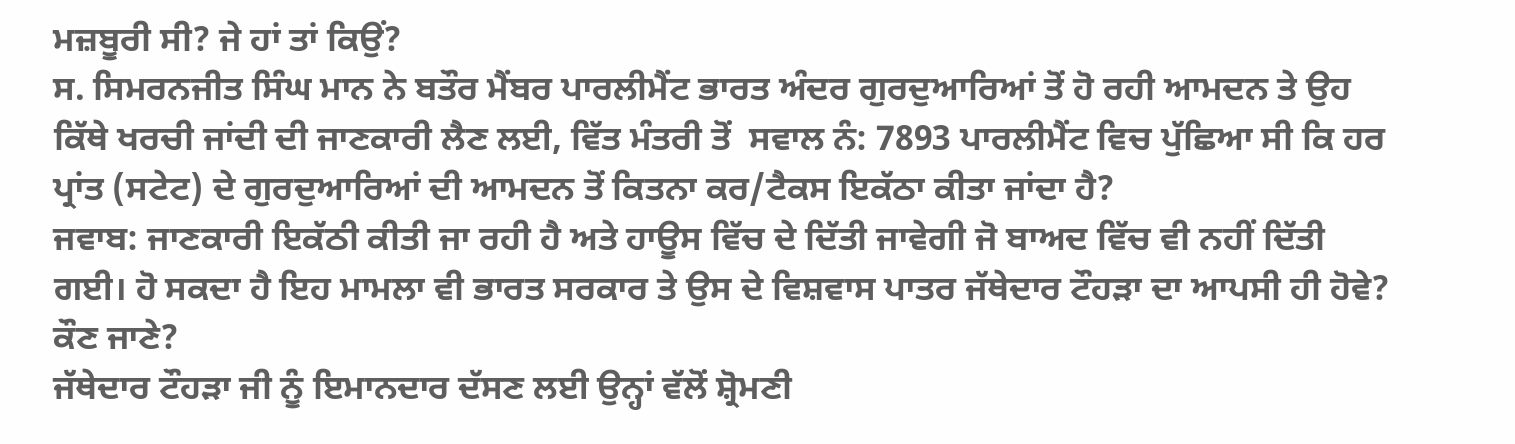ਮਜ਼ਬੂਰੀ ਸੀ? ਜੇ ਹਾਂ ਤਾਂ ਕਿਉਂ?
ਸ. ਸਿਮਰਨਜੀਤ ਸਿੰਘ ਮਾਨ ਨੇ ਬਤੌਰ ਮੈਂਬਰ ਪਾਰਲੀਮੈਂਟ ਭਾਰਤ ਅੰਦਰ ਗੁਰਦੁਆਰਿਆਂ ਤੋਂ ਹੋ ਰਹੀ ਆਮਦਨ ਤੇ ਉਹ ਕਿੱਥੇ ਖਰਚੀ ਜਾਂਦੀ ਦੀ ਜਾਣਕਾਰੀ ਲੈਣ ਲਈ, ਵਿੱਤ ਮੰਤਰੀ ਤੋਂ  ਸਵਾਲ ਨੰ: 7893 ਪਾਰਲੀਮੈਂਟ ਵਿਚ ਪੁੱਛਿਆ ਸੀ ਕਿ ਹਰ ਪ੍ਰਾਂਤ (ਸਟੇਟ) ਦੇ ਗੁਰਦੁਆਰਿਆਂ ਦੀ ਆਮਦਨ ਤੋਂ ਕਿਤਨਾ ਕਰ/ਟੈਕਸ ਇਕੱਠਾ ਕੀਤਾ ਜਾਂਦਾ ਹੈ?
ਜਵਾਬ: ਜਾਣਕਾਰੀ ਇਕੱਠੀ ਕੀਤੀ ਜਾ ਰਹੀ ਹੈ ਅਤੇ ਹਾਊਸ ਵਿੱਚ ਦੇ ਦਿੱਤੀ ਜਾਵੇਗੀ ਜੋ ਬਾਅਦ ਵਿੱਚ ਵੀ ਨਹੀਂ ਦਿੱਤੀ ਗਈ। ਹੋ ਸਕਦਾ ਹੈ ਇਹ ਮਾਮਲਾ ਵੀ ਭਾਰਤ ਸਰਕਾਰ ਤੇ ਉਸ ਦੇ ਵਿਸ਼ਵਾਸ ਪਾਤਰ ਜੱਥੇਦਾਰ ਟੌਹੜਾ ਦਾ ਆਪਸੀ ਹੀ ਹੋਵੇ? ਕੌਣ ਜਾਣੇ?
ਜੱਥੇਦਾਰ ਟੌਹੜਾ ਜੀ ਨੂੰ ਇਮਾਨਦਾਰ ਦੱਸਣ ਲਈ ਉਨ੍ਹਾਂ ਵੱਲੋਂ ਸ਼੍ਰੋਮਣੀ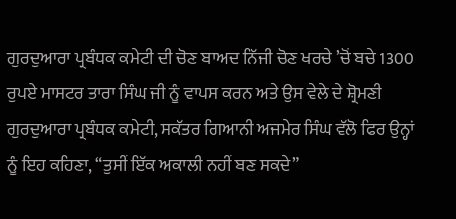ਗੁਰਦੁਆਰਾ ਪ੍ਰਬੰਧਕ ਕਮੇਟੀ ਦੀ ਚੋਣ ਬਾਅਦ ਨਿੱਜੀ ਚੋਣ ਖਰਚੇ ’ਚੋਂ ਬਚੇ 1300 ਰੁਪਏ ਮਾਸਟਰ ਤਾਰਾ ਸਿੰਘ ਜੀ ਨੂੰ ਵਾਪਸ ਕਰਨ ਅਤੇ ਉਸ ਵੇਲੇ ਦੇ ਸ਼੍ਰੋਮਣੀ ਗੁਰਦੁਆਰਾ ਪ੍ਰਬੰਧਕ ਕਮੇਟੀ, ਸਕੱਤਰ ਗਿਆਨੀ ਅਜਮੇਰ ਸਿੰਘ ਵੱਲੋ ਫਿਰ ਉਨ੍ਹਾਂ ਨੂੰ ਇਹ ਕਹਿਣਾ, “ਤੁਸੀਂ ਇੱਕ ਅਕਾਲੀ ਨਹੀਂ ਬਣ ਸਕਦੇ”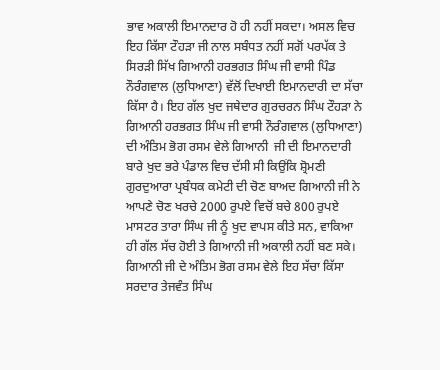ਭਾਵ ਅਕਾਲੀ ਇਮਾਨਦਾਰ ਹੋ ਹੀ ਨਹੀਂ ਸਕਦਾ। ਅਸਲ ਵਿਚ ਇਹ ਕਿੱਸਾ ਟੌਹੜਾ ਜੀ ਨਾਲ ਸਬੰਧਤ ਨਹੀਂ ਸਗੋਂ ਪਰਪੱਕ ਤੇ ਸਿਰੜੀ ਸਿੱਖ ਗਿਆਨੀ ਹਰਭਗਤ ਸਿੰਘ ਜੀ ਵਾਸੀ ਪਿੰਡ ਨੌਰੰਗਵਾਲ (ਲੁਧਿਆਣਾ) ਵੱਲੋਂ ਦਿਖਾਈ ਇਮਾਨਦਾਰੀ ਦਾ ਸੱਚਾ ਕਿੱਸਾ ਹੈ। ਇਹ ਗੱਲ ਖੁਦ ਜਥੇਦਾਰ ਗੁਰਚਰਨ ਸਿੰਘ ਟੌਹੜਾ ਨੇ ਗਿਆਨੀ ਹਰਭਗਤ ਸਿੰਘ ਜੀ ਵਾਸੀ ਨੌਰੰਗਵਾਲ (ਲੁਧਿਆਣਾ) ਦੀ ਅੰਤਿਮ ਭੋਗ ਰਸਮ ਵੇਲੇ ਗਿਆਨੀ  ਜੀ ਦੀ ਇਮਾਨਦਾਰੀ ਬਾਰੇ ਖੁਦ ਭਰੇ ਪੰਡਾਲ ਵਿਚ ਦੱਸੀ ਸੀ ਕਿਉਂਕਿ ਸ਼੍ਰੋਮਣੀ ਗੁਰਦੁਆਰਾ ਪ੍ਰਬੰਧਕ ਕਮੇਟੀ ਦੀ ਚੋਣ ਬਾਅਦ ਗਿਆਨੀ ਜੀ ਨੇ ਆਪਣੇ ਚੋਣ ਖਰਚੇ 2000 ਰੁਪਏ ਵਿਚੋਂ ਬਚੇ 800 ਰੁਪਏ ਮਾਸਟਰ ਤਾਰਾ ਸਿੰਘ ਜੀ ਨੂੰ ਖੁਦ ਵਾਪਸ ਕੀਤੇ ਸਨ, ਵਾਕਿਆ ਹੀ ਗੱਲ ਸੱਚ ਹੋਈ ਤੇ ਗਿਆਨੀ ਜੀ ਅਕਾਲੀ ਨਹੀਂ ਬਣ ਸਕੇ। ਗਿਆਨੀ ਜੀ ਦੇ ਅੰਤਿਮ ਭੋਗ ਰਸਮ ਵੇਲੇ ਇਹ ਸੱਚਾ ਕਿੱਸਾ ਸਰਦਾਰ ਤੇਜਵੰਤ ਸਿੰਘ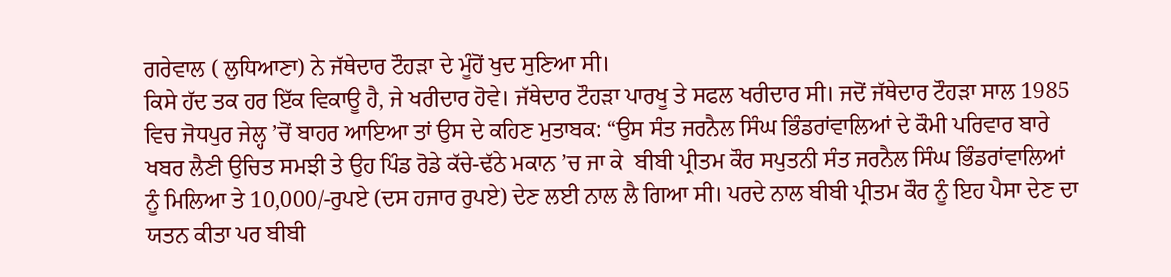ਗਰੇਵਾਲ ( ਲੁਧਿਆਣਾ) ਨੇ ਜੱਥੇਦਾਰ ਟੌਹੜਾ ਦੇ ਮੂੰਹੋਂ ਖੁਦ ਸੁਣਿਆ ਸੀ।
ਕਿਸੇ ਹੱਦ ਤਕ ਹਰ ਇੱਕ ਵਿਕਾਊ ਹੈ, ਜੇ ਖਰੀਦਾਰ ਹੋਵੇ। ਜੱਥੇਦਾਰ ਟੌਹੜਾ ਪਾਰਖੂ ਤੇ ਸਫਲ ਖਰੀਦਾਰ ਸੀ। ਜਦੋਂ ਜੱਥੇਦਾਰ ਟੌਹੜਾ ਸਾਲ 1985 ਵਿਚ ਜੋਧਪੁਰ ਜੇਲ੍ਹ ’ਚੋਂ ਬਾਹਰ ਆਇਆ ਤਾਂ ਉਸ ਦੇ ਕਹਿਣ ਮੁਤਾਬਕ: “ਉਸ ਸੰਤ ਜਰਨੈਲ ਸਿੰਘ ਭਿੰਡਰਾਂਵਾਲਿਆਂ ਦੇ ਕੌਮੀ ਪਰਿਵਾਰ ਬਾਰੇ ਖਬਰ ਲੈਣੀ ਉਚਿਤ ਸਮਝੀ ਤੇ ਉਹ ਪਿੰਡ ਰੋਡੇ ਕੱਚੇ-ਢੱਠੇ ਮਕਾਨ ’ਚ ਜਾ ਕੇ  ਬੀਬੀ ਪ੍ਰੀਤਮ ਕੌਰ ਸਪੁਤਨੀ ਸੰਤ ਜਰਨੈਲ ਸਿੰਘ ਭਿੰਡਰਾਂਵਾਲਿਆਂ ਨੂੰ ਮਿਲਿਆ ਤੇ 10,000/-ਰੁਪਏ (ਦਸ ਹਜਾਰ ਰੁਪਏ) ਦੇਣ ਲਈ ਨਾਲ ਲੈ ਗਿਆ ਸੀ। ਪਰਦੇ ਨਾਲ ਬੀਬੀ ਪ੍ਰੀਤਮ ਕੌਰ ਨੂੰ ਇਹ ਪੈਸਾ ਦੇਣ ਦਾ ਯਤਨ ਕੀਤਾ ਪਰ ਬੀਬੀ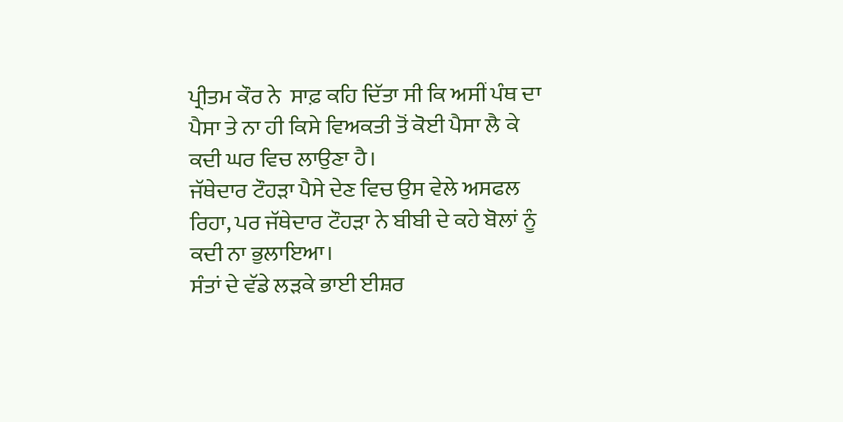ਪ੍ਰੀਤਮ ਕੌਰ ਨੇ  ਸਾਫ਼ ਕਹਿ ਦਿੱਤਾ ਸੀ ਕਿ ਅਸੀਂ ਪੰਥ ਦਾ ਪੈਸਾ ਤੇ ਨਾ ਹੀ ਕਿਸੇ ਵਿਅਕਤੀ ਤੋਂ ਕੋਈ ਪੈਸਾ ਲੈ ਕੇ ਕਦੀ ਘਰ ਵਿਚ ਲਾਉਣਾ ਹੈ।
ਜੱਥੇਦਾਰ ਟੌਹੜਾ ਪੈਸੇ ਦੇਣ ਵਿਚ ਉਸ ਵੇਲੇ ਅਸਫਲ ਰਿਹਾ, ਪਰ ਜੱਥੇਦਾਰ ਟੌਹੜਾ ਨੇ ਬੀਬੀ ਦੇ ਕਹੇ ਬੋਲਾਂ ਨੂੰ ਕਦੀ ਨਾ ਭੁਲਾਇਆ।
ਸੰਤਾਂ ਦੇ ਵੱਡੇ ਲੜਕੇ ਭਾਈ ਈਸ਼ਰ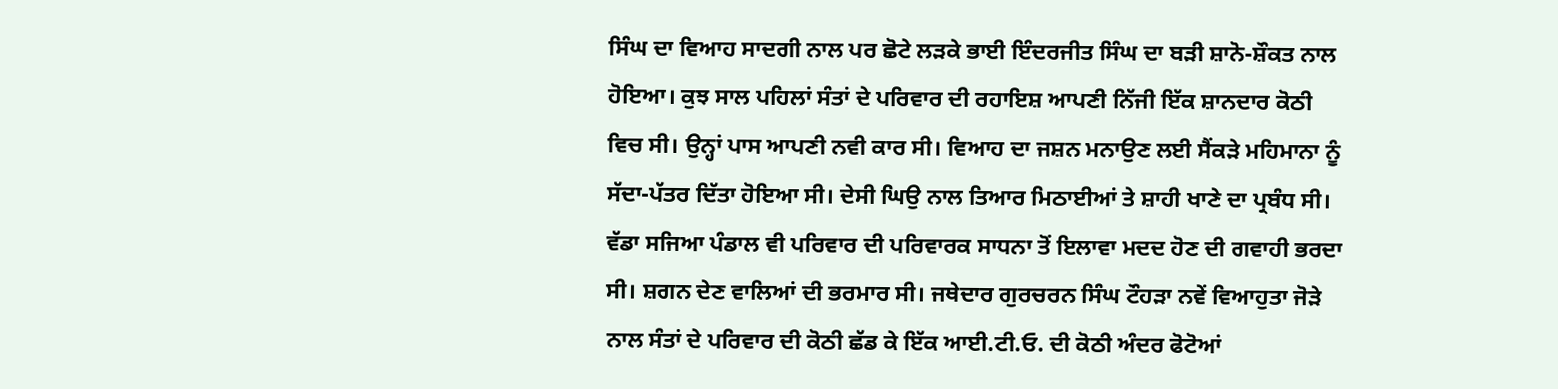ਸਿੰਘ ਦਾ ਵਿਆਹ ਸਾਦਗੀ ਨਾਲ ਪਰ ਛੋਟੇ ਲੜਕੇ ਭਾਈ ਇੰਦਰਜੀਤ ਸਿੰਘ ਦਾ ਬੜੀ ਸ਼ਾਨੋ-ਸ਼ੌਕਤ ਨਾਲ ਹੋਇਆ। ਕੁਝ ਸਾਲ ਪਹਿਲਾਂ ਸੰਤਾਂ ਦੇ ਪਰਿਵਾਰ ਦੀ ਰਹਾਇਸ਼ ਆਪਣੀ ਨਿੱਜੀ ਇੱਕ ਸ਼ਾਨਦਾਰ ਕੋਠੀ ਵਿਚ ਸੀ। ਉਨ੍ਹਾਂ ਪਾਸ ਆਪਣੀ ਨਵੀ ਕਾਰ ਸੀ। ਵਿਆਹ ਦਾ ਜਸ਼ਨ ਮਨਾਉਣ ਲਈ ਸੈਂਕੜੇ ਮਹਿਮਾਨਾ ਨੂੰ ਸੱਦਾ-ਪੱਤਰ ਦਿੱਤਾ ਹੋਇਆ ਸੀ। ਦੇਸੀ ਘਿਉ ਨਾਲ ਤਿਆਰ ਮਿਠਾਈਆਂ ਤੇ ਸ਼ਾਹੀ ਖਾਣੇ ਦਾ ਪ੍ਰਬੰਧ ਸੀ। ਵੱਡਾ ਸਜਿਆ ਪੰਡਾਲ ਵੀ ਪਰਿਵਾਰ ਦੀ ਪਰਿਵਾਰਕ ਸਾਧਨਾ ਤੋਂ ਇਲਾਵਾ ਮਦਦ ਹੋਣ ਦੀ ਗਵਾਹੀ ਭਰਦਾ ਸੀ। ਸ਼ਗਨ ਦੇਣ ਵਾਲਿਆਂ ਦੀ ਭਰਮਾਰ ਸੀ। ਜਥੇਦਾਰ ਗੁਰਚਰਨ ਸਿੰਘ ਟੌਹੜਾ ਨਵੇਂ ਵਿਆਹੁਤਾ ਜੋੜੇ ਨਾਲ ਸੰਤਾਂ ਦੇ ਪਰਿਵਾਰ ਦੀ ਕੋਠੀ ਛੱਡ ਕੇ ਇੱਕ ਆਈ.ਟੀ.ਓ. ਦੀ ਕੋਠੀ ਅੰਦਰ ਫੋਟੋਆਂ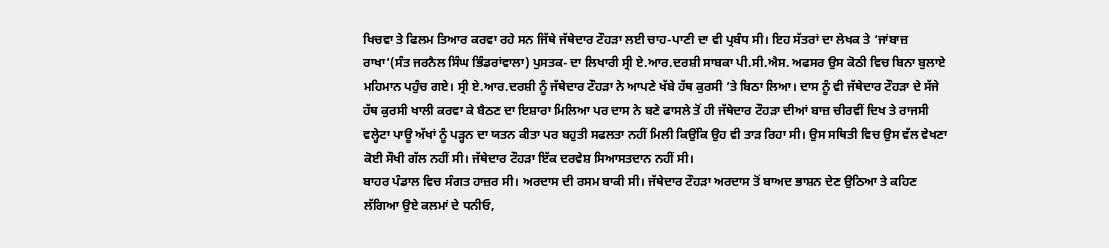ਖਿਚਵਾ ਤੇ ਫਿਲਮ ਤਿਆਰ ਕਰਵਾ ਰਹੇ ਸਨ ਜਿੱਥੇ ਜੱਥੇਦਾਰ ਟੌਹੜਾ ਲਈ ਚਾਹ-ਪਾਣੀ ਦਾ ਵੀ ਪ੍ਰਬੰਧ ਸੀ। ਇਹ ਸੱਤਰਾਂ ਦਾ ਲੇਖਕ ਤੇ ‘ਜਾਂਬਾਜ਼ ਰਾਖਾ’(ਸੰਤ ਜਰਨੈਲ ਸਿੰਘ ਭਿੰਡਰਾਂਵਾਲਾ) ਪੁਸਤਕ- ਦਾ ਲਿਖਾਰੀ ਸ੍ਰੀ ਏ.ਆਰ.ਦਰਸ਼ੀ ਸਾਬਕਾ ਪੀ.ਸੀ.ਐਸ. ਅਫਸਰ ਉਸ ਕੋਠੀ ਵਿਚ ਬਿਨਾ ਬੁਲਾਏ ਮਹਿਮਾਨ ਪਹੁੰਚ ਗਏ। ਸ੍ਰੀ ਏ.ਆਰ.ਦਰਸ਼ੀ ਨੂੰ ਜੱਥੇਦਾਰ ਟੌਹੜਾ ਨੇ ਆਪਣੇ ਖੱਬੇ ਹੱਥ ਕੁਰਸੀ ’ਤੇ ਬਿਠਾ ਲਿਆ। ਦਾਸ ਨੂੰ ਵੀ ਜੱਥੇਦਾਰ ਟੌਹੜਾ ਦੇ ਸੱਜੇ ਹੱਥ ਕੁਰਸੀ ਖਾਲੀ ਕਰਵਾ ਕੇ ਬੈਠਣ ਦਾ ਇਸ਼ਾਰਾ ਮਿਲਿਆ ਪਰ ਦਾਸ ਨੇ ਬਣੇ ਫਾਸਲੇ ਤੋਂ ਹੀ ਜੱਥੇਦਾਰ ਟੌਹੜਾ ਦੀਆਂ ਬਾਜ਼ ਚੀਰਵੀਂ ਦਿਖ ਤੇ ਰਾਜਸੀ ਵਲ੍ਹੇਟਾ ਪਾਊ ਅੱਖਾਂ ਨੂੰ ਪੜ੍ਹਨ ਦਾ ਯਤਨ ਕੀਤਾ ਪਰ ਬਹੁਤੀ ਸਫਲਤਾ ਨਹੀਂ ਮਿਲੀ ਕਿਉਂਕਿ ਉਹ ਵੀ ਤਾੜ ਰਿਹਾ ਸੀ। ਉਸ ਸਥਿਤੀ ਵਿਚ ਉਸ ਵੱਲ ਵੇਖਣਾ ਕੋਈ ਸੌਖੀ ਗੱਲ ਨਹੀਂ ਸੀ। ਜੱਥੇਦਾਰ ਟੌਹੜਾ ਇੱਕ ਦਰਵੇਸ਼ ਸਿਆਸਤਦਾਨ ਨਹੀਂ ਸੀ।
ਬਾਹਰ ਪੰਡਾਲ ਵਿਚ ਸੰਗਤ ਹਾਜ਼ਰ ਸੀ। ਅਰਦਾਸ ਦੀ ਰਸਮ ਬਾਕੀ ਸੀ। ਜੱਥੇਦਾਰ ਟੌਹੜਾ ਅਰਦਾਸ ਤੋਂ ਬਾਅਦ ਭਾਸ਼ਨ ਦੇਣ ਉਠਿਆ ਤੇ ਕਹਿਣ ਲੱਗਿਆ ਉਏ ਕਲਮਾਂ ਦੇ ਧਨੀਓ,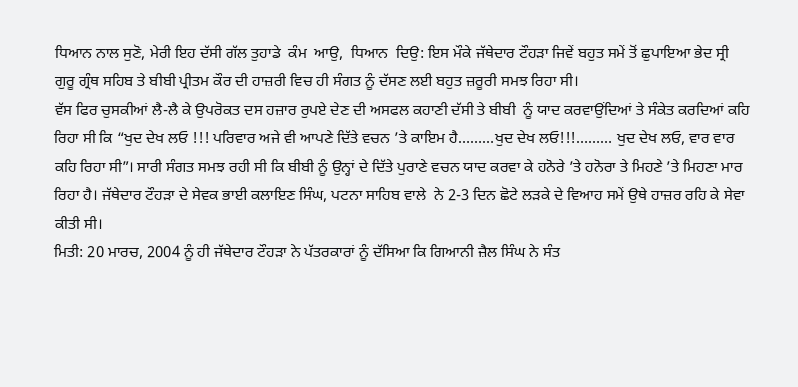ਧਿਆਨ ਨਾਲ ਸੁਣੋ, ਮੇਰੀ ਇਹ ਦੱਸੀ ਗੱਲ ਤੁਹਾਡੇ  ਕੰਮ  ਆਉ,  ਧਿਆਨ  ਦਿਉ: ਇਸ ਮੌਕੇ ਜੱਥੇਦਾਰ ਟੌਹੜਾ ਜਿਵੇਂ ਬਹੁਤ ਸਮੇਂ ਤੋਂ ਛੁਪਾਇਆ ਭੇਦ ਸ੍ਰੀ ਗੁਰੂ ਗ੍ਰੰਥ ਸਹਿਬ ਤੇ ਬੀਬੀ ਪ੍ਰੀਤਮ ਕੌਰ ਦੀ ਹਾਜ਼ਰੀ ਵਿਚ ਹੀ ਸੰਗਤ ਨੂੰ ਦੱਸਣ ਲਈ ਬਹੁਤ ਜ਼ਰੂਰੀ ਸਮਝ ਰਿਹਾ ਸੀ।
ਵੱਸ ਫਿਰ ਚੁਸਕੀਆਂ ਲੈ-ਲੈ ਕੇ ਉਪਰੋਕਤ ਦਸ ਹਜ਼ਾਰ ਰੁਪਏ ਦੇਣ ਦੀ ਅਸਫਲ ਕਹਾਣੀ ਦੱਸੀ ਤੇ ਬੀਬੀ  ਨੂੰ ਯਾਦ ਕਰਵਾਉਂਦਿਆਂ ਤੇ ਸੰਕੇਤ ਕਰਦਿਆਂ ਕਹਿ ਰਿਹਾ ਸੀ ਕਿ “ਖੁਦ ਦੇਖ ਲਓ !!! ਪਰਿਵਾਰ ਅਜੇ ਵੀ ਆਪਣੇ ਦਿੱਤੇ ਵਚਨ ’ਤੇ ਕਾਇਮ ਹੈ………ਖੁਦ ਦੇਖ ਲਓ!!!……… ਖੁਦ ਦੇਖ ਲਓ, ਵਾਰ ਵਾਰ ਕਹਿ ਰਿਹਾ ਸੀ”। ਸਾਰੀ ਸੰਗਤ ਸਮਝ ਰਹੀ ਸੀ ਕਿ ਬੀਬੀ ਨੂੰ ਉਨ੍ਹਾਂ ਦੇ ਦਿੱਤੇ ਪੁਰਾਣੇ ਵਚਨ ਯਾਦ ਕਰਵਾ ਕੇ ਹਨੋਰੇ ’ਤੇ ਹਨੋਰਾ ਤੇ ਮਿਹਣੇ ’ਤੇ ਮਿਹਣਾ ਮਾਰ ਰਿਹਾ ਹੈ। ਜੱਥੇਦਾਰ ਟੌਹੜਾ ਦੇ ਸੇਵਕ ਭਾਈ ਕਲਾਇਣ ਸਿੰਘ, ਪਟਨਾ ਸਾਹਿਬ ਵਾਲੇ  ਨੇ 2-3 ਦਿਨ ਛੋਟੇ ਲੜਕੇ ਦੇ ਵਿਆਹ ਸਮੇਂ ਉਥੇ ਹਾਜ਼ਰ ਰਹਿ ਕੇ ਸੇਵਾ ਕੀਤੀ ਸੀ।
ਮਿਤੀ: 20 ਮਾਰਚ, 2004 ਨੂੰ ਹੀ ਜੱਥੇਦਾਰ ਟੌਹੜਾ ਨੇ ਪੱਤਰਕਾਰਾਂ ਨੂੰ ਦੱਸਿਆ ਕਿ ਗਿਆਨੀ ਜ਼ੈਲ ਸਿੰਘ ਨੇ ਸੰਤ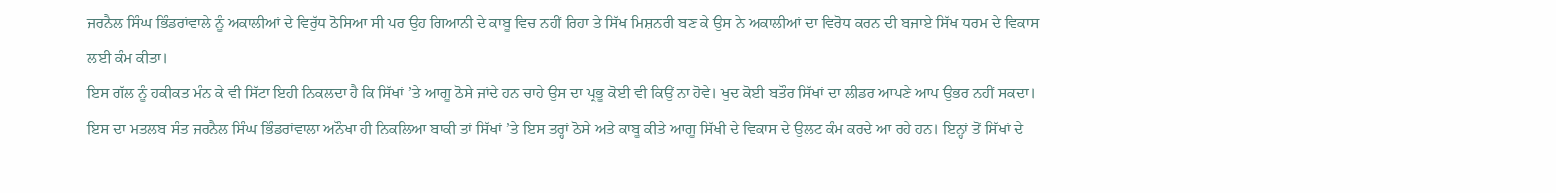ਜਰਨੈਲ ਸਿੰਘ ਭਿੰਡਰਾਂਵਾਲੇ ਨੂੰ ਅਕਾਲੀਆਂ ਦੇ ਵਿਰੁੱਧ ਠੋਸਿਆ ਸੀ ਪਰ ਉਹ ਗਿਆਨੀ ਦੇ ਕਾਬੂ ਵਿਚ ਨਹੀਂ ਰਿਹਾ ਤੇ ਸਿੱਖ ਮਿਸ਼ਨਰੀ ਬਣ ਕੇ ਉਸ ਨੇ ਅਕਾਲੀਆਂ ਦਾ ਵਿਰੋਧ ਕਰਨ ਦੀ ਬਜਾਏ ਸਿੱਖ ਧਰਮ ਦੇ ਵਿਕਾਸ ਲਈ ਕੰਮ ਕੀਤਾ।
ਇਸ ਗੱਲ ਨੂੰ ਹਕੀਕਤ ਮੰਨ ਕੇ ਵੀ ਸਿੱਟਾ ਇਹੀ ਨਿਕਲਦਾ ਹੈ ਕਿ ਸਿੱਖਾਂ ’ਤੇ ਆਗੂ ਠੋਸੇ ਜਾਂਦੇ ਹਨ ਚਾਹੇ ਉਸ ਦਾ ਪ੍ਰਭੂ ਕੋਈ ਵੀ ਕਿਉਂ ਨਾ ਹੋਵੇ। ਖੁਦ ਕੋਈ ਬਤੌਰ ਸਿੱਖਾਂ ਦਾ ਲੀਡਰ ਆਪਣੇ ਆਪ ਉਭਰ ਨਹੀਂ ਸਕਦਾ। ਇਸ ਦਾ ਮਤਲਬ ਸੰਤ ਜਰਨੈਲ ਸਿੰਘ ਭਿੰਡਰਾਂਵਾਲਾ ਅਨੌਖਾ ਹੀ ਨਿਕਲਿਆ ਬਾਕੀ ਤਾਂ ਸਿੱਖਾਂ ’ਤੇ ਇਸ ਤਰ੍ਹਾਂ ਠੋਸੇ ਅਤੇ ਕਾਬੂ ਕੀਤੇ ਆਗੂ ਸਿੱਖੀ ਦੇ ਵਿਕਾਸ ਦੇ ਉਲਟ ਕੰਮ ਕਰਦੇ ਆ ਰਹੇ ਹਨ। ਇਨ੍ਹਾਂ ਤੋਂ ਸਿੱਖਾਂ ਦੇ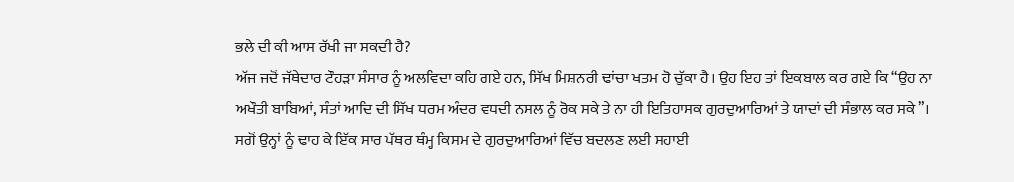ਭਲੇ ਦੀ ਕੀ ਆਸ ਰੱਖੀ ਜਾ ਸਕਦੀ ਹੈ?
ਅੱਜ ਜਦੋਂ ਜੱਥੇਦਾਰ ਟੌਹੜਾ ਸੰਸਾਰ ਨੂੰ ਅਲਵਿਦਾ ਕਹਿ ਗਏ ਹਨ, ਸਿੱਖ ਮਿਸ਼ਨਰੀ ਢਾਂਚਾ ਖਤਮ ਹੋ ਚੁੱਕਾ ਹੈ। ਉਹ ਇਹ ਤਾਂ ਇਕਬਾਲ ਕਰ ਗਏ ਕਿ “ਉਹ ਨਾ ਅਖੌਤੀ ਬਾਬਿਆਂ, ਸੰਤਾਂ ਆਦਿ ਦੀ ਸਿੱਖ ਧਰਮ ਅੰਦਰ ਵਧਦੀ ਨਸਲ ਨੂੰ ਰੋਕ ਸਕੇ ਤੇ ਨਾ ਹੀ ਇਤਿਹਾਸਕ ਗੁਰਦੁਆਰਿਆਂ ਤੇ ਯਾਦਾਂ ਦੀ ਸੰਭਾਲ ਕਰ ਸਕੇ”। ਸਗੋਂ ਉਨ੍ਹਾਂ ਨੂੰ ਢਾਹ ਕੇ ਇੱਕ ਸਾਰ ਪੱਥਰ ਥੰਮ੍ਹ ਕਿਸਮ ਦੇ ਗੁਰਦੁਆਰਿਆਂ ਵਿੱਚ ਬਦਲਣ ਲਈ ਸਹਾਈ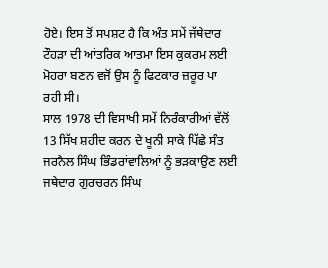ਹੋਏ। ਇਸ ਤੋਂ ਸਪਸ਼ਟ ਹੈ ਕਿ ਅੰਤ ਸਮੇਂ ਜੱਥੇਦਾਰ ਟੌਹੜਾ ਦੀ ਆਂਤਰਿਕ ਆਤਮਾ ਇਸ ਕੁਕਰਮ ਲਈ ਮੋਹਰਾ ਬਣਨ ਵਜੋਂ ਉਸ ਨੂੰ ਫਿਟਕਾਰ ਜ਼ਰੂਰ ਪਾ ਰਹੀ ਸੀ।
ਸਾਲ 1978 ਦੀ ਵਿਸਾਖੀ ਸਮੇਂ ਨਿਰੰਕਾਰੀਆਂ ਵੱਲੋਂ 13 ਸਿੱਖ ਸ਼ਹੀਦ ਕਰਨ ਦੇ ਖੂਨੀ ਸਾਕੇ ਪਿੱਛੇ ਸੰਤ ਜਰਨੈਲ ਸਿੰਘ ਭਿੰਡਰਾਂਵਾਲਿਆਂ ਨੂੰ ਭੜਕਾਉਣ ਲਈ ਜਥੇਦਾਰ ਗੁਰਚਰਨ ਸਿੰਘ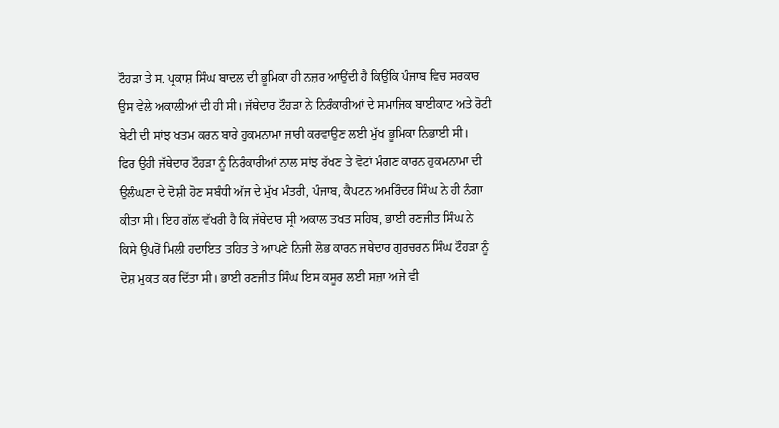ਟੌਹੜਾ ਤੇ ਸ. ਪ੍ਰਕਾਸ਼ ਸਿੰਘ ਬਾਦਲ ਦੀ ਭੂਮਿਕਾ ਹੀ ਨਜ਼ਰ ਆਉਂਦੀ ਹੈ ਕਿਉਂਕਿ ਪੰਜਾਬ ਵਿਚ ਸਰਕਾਰ ਉਸ ਵੇਲੇ ਅਕਾਲੀਆਂ ਦੀ ਹੀ ਸੀ। ਜੱਥੇਦਾਰ ਟੌਹੜਾ ਨੇ ਨਿਰੰਕਾਰੀਆਂ ਦੇ ਸਮਾਜਿਕ ਬਾਈਕਾਟ ਅਤੇ ਰੋਟੀ ਬੇਟੀ ਦੀ ਸਾਂਝ ਖਤਮ ਕਰਨ ਬਾਰੇ ਹੁਕਮਨਾਮਾ ਜਾਰੀ ਕਰਵਾਉਣ ਲਈ ਮੁੱਖ ਭੂਮਿਕਾ ਨਿਭਾਈ ਸੀ।
ਫਿਰ ਉਹੀ ਜੱਥੇਦਾਰ ਟੌਹੜਾ ਨੂੰ ਨਿਰੰਕਾਰੀਆਂ ਨਾਲ ਸਾਂਝ ਰੱਖਣ ਤੇ ਵੋਟਾਂ ਮੰਗਣ ਕਾਰਨ ਹੁਕਮਨਾਮਾ ਦੀ ਉਲੰਘਣਾ ਦੇ ਦੋਸ਼ੀ ਹੋਣ ਸਬੰਧੀ ਅੱਜ ਦੇ ਮੁੱਖ ਮੰਤਰੀ, ਪੰਜਾਬ, ਕੈਪਟਨ ਅਮਰਿੰਦਰ ਸਿੰਘ ਨੇ ਹੀ ਨੰਗਾ ਕੀਤਾ ਸੀ। ਇਹ ਗੱਲ ਵੱਖਰੀ ਹੈ ਕਿ ਜੱਥੇਦਾਰ ਸ੍ਰੀ ਅਕਾਲ ਤਖਤ ਸਹਿਬ, ਭਾਈ ਰਣਜੀਤ ਸਿੰਘ ਨੇ ਕਿਸੇ ਉਪਰੋਂ ਮਿਲੀ ਹਦਾਇਤ ਤਹਿਤ ਤੇ ਆਪਣੇ ਨਿਜੀ ਲੋਭ ਕਾਰਨ ਜਥੇਦਾਰ ਗੁਰਚਰਨ ਸਿੰਘ ਟੌਹੜਾ ਨੂੰ ਦੋਸ਼ ਮੁਕਤ ਕਰ ਦਿੱਤਾ ਸੀ। ਭਾਈ ਰਣਜੀਤ ਸਿੰਘ ਇਸ ਕਸੂਰ ਲਈ ਸਜ਼ਾ ਅਜੇ ਵੀ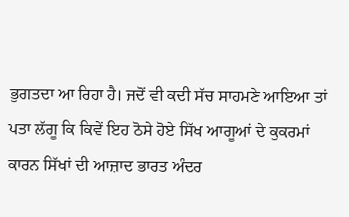ਭੁਗਤਦਾ ਆ ਰਿਹਾ ਹੈ। ਜਦੋਂ ਵੀ ਕਦੀ ਸੱਚ ਸਾਹਮਣੇ ਆਇਆ ਤਾਂ ਪਤਾ ਲੱਗੂ ਕਿ ਕਿਵੇਂ ਇਹ ਠੋਸੇ ਹੋਏ ਸਿੱਖ ਆਗੂਆਂ ਦੇ ਕੁਕਰਮਾਂ ਕਾਰਨ ਸਿੱਖਾਂ ਦੀ ਆਜ਼ਾਦ ਭਾਰਤ ਅੰਦਰ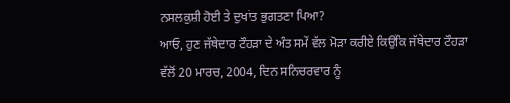ਨਸਲਕੁਸ਼ੀ ਹੋਈ ਤੇ ਦੁਖਾਂਤ ਭੁਗਤਣਾ ਪਿਆ?
ਆਓ, ਹੁਣ ਜੱਥੇਦਾਰ ਟੌਹੜਾ ਦੇ ਅੰਤ ਸਮੇਂ ਵੱਲ ਮੋੜਾ ਕਰੀਏ ਕਿਉਂਕਿ ਜੱਥੇਦਾਰ ਟੌਹੜਾ ਵੱਲੋਂ 20 ਮਾਰਚ, 2004, ਦਿਨ ਸਨਿਚਰਵਾਰ ਨੂੰ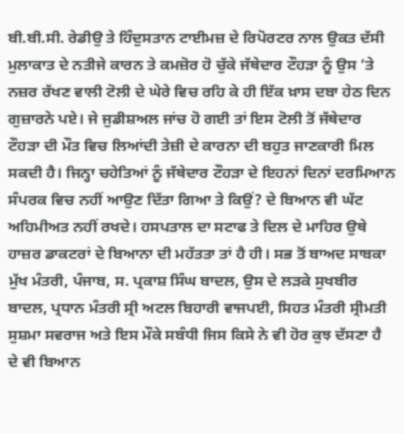ਬੀ.ਬੀ.ਸੀ. ਰੇਡੀਉ ਤੇ ਹਿੰਦੁਸਤਾਨ ਟਾਈਮਜ਼ ਦੇ ਰਿਪੋਰਟਰ ਨਾਲ ਉਕਤ ਦੱਸੀ ਮੁਲਾਕਾਤ ਦੇ ਨਤੀਜੇ ਕਾਰਨ ਤੇ ਕਮਜ਼ੋਰ ਹੋ ਚੁੱਕੇ ਜੱਥੇਦਾਰ ਟੌਹੜਾ ਨੂੰ ਉਸ ’ਤੇ ਨਜ਼ਰ ਰੱਖਣ ਵਾਲੀ ਟੋਲੀ ਦੇ ਘੇਰੇ ਵਿਚ ਰਹਿ ਕੇ ਹੀ ਇੱਕ ਖ਼ਾਸ ਦਬਾ ਹੇਠ ਦਿਨ ਗੁਜ਼ਾਰਨੇ ਪਏ। ਜੇ ਜੁਡੀਸ਼ਅਲ ਜਾਂਚ ਹੋ ਗਈ ਤਾਂ ਇਸ ਟੋਲੀ ਤੋਂ ਜੱਥੇਦਾਰ ਟੌਹੜਾ ਦੀ ਮੌਤ ਵਿਚ ਲਿਆਂਦੀ ਤੇਜ਼ੀ ਦੇ ਕਾਰਨਾ ਦੀ ਬਹੁਤ ਜਾਣਕਾਰੀ ਮਿਲ ਸਕਦੀ ਹੈ। ਜਿਨ੍ਹਾ ਚਹੇਤਿਆਂ ਨੂੰ ਜੱਥੇਦਾਰ ਟੌਹੜਾ ਦੇ ਇਹਨਾਂ ਦਿਨਾਂ ਦਰਮਿਆਨ ਸੰਪਰਕ ਵਿਚ ਨਹੀਂ ਆਉਣ ਦਿੱਤਾ ਗਿਆ ਤੇ ਕਿਉਂ? ਦੇ ਬਿਆਨ ਵੀ ਘੱਟ ਅਹਿਮੀਅਤ ਨਹੀਂ ਰਖਦੇ। ਹਸਪਤਾਲ ਦਾ ਸਟਾਫ ਤੇ ਦਿਲ ਦੇ ਮਾਹਿਰ ਉਥੇ ਹਾਜ਼ਰ ਡਾਕਟਰਾਂ ਦੇ ਬਿਆਨਾ ਦੀ ਮਹੱਤਤਾ ਤਾਂ ਹੈ ਹੀ। ਸਭ ਤੋਂ ਬਾਅਦ ਸਾਬਕਾ ਮੁੱਖ ਮੰਤਰੀ, ਪੰਜਾਬ, ਸ. ਪ੍ਰਕਾਸ਼ ਸਿੰਘ ਬਾਦਲ, ਉਸ ਦੇ ਲੜਕੇ ਸੁਖਬੀਰ ਬਾਦਲ, ਪ੍ਰਧਾਨ ਮੰਤਰੀ ਸ੍ਰੀ ਅਟਲ ਬਿਹਾਰੀ ਵਾਜਪਈ, ਸਿਹਤ ਮੰਤਰੀ ਸ੍ਰੀਮਤੀ ਸੁਸ਼ਮਾ ਸਵਰਾਜ ਅਤੇ ਇਸ ਮੌਕੇ ਸਬੰਧੀ ਜਿਸ ਕਿਸੇ ਨੇ ਵੀ ਹੋਰ ਕੁਝ ਦੱਸਣਾ ਹੈ ਦੇ ਵੀ ਬਿਆਨ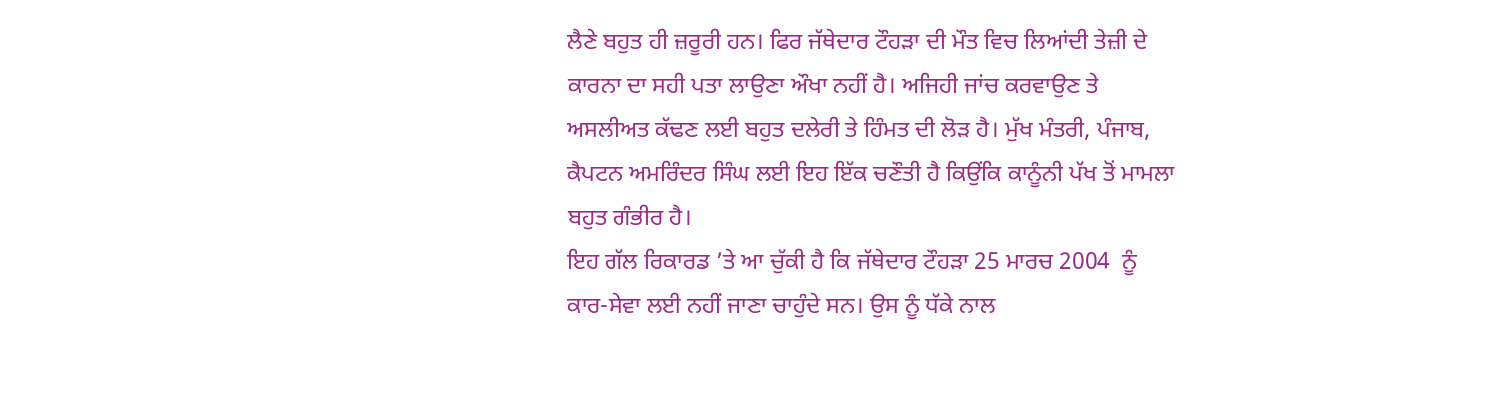ਲੈਣੇ ਬਹੁਤ ਹੀ ਜ਼ਰੂਰੀ ਹਨ। ਫਿਰ ਜੱਥੇਦਾਰ ਟੌਹੜਾ ਦੀ ਮੌਤ ਵਿਚ ਲਿਆਂਦੀ ਤੇਜ਼ੀ ਦੇ ਕਾਰਨਾ ਦਾ ਸਹੀ ਪਤਾ ਲਾਉਣਾ ਔਖਾ ਨਹੀਂ ਹੈ। ਅਜਿਹੀ ਜਾਂਚ ਕਰਵਾਉਣ ਤੇ ਅਸਲੀਅਤ ਕੱਢਣ ਲਈ ਬਹੁਤ ਦਲੇਰੀ ਤੇ ਹਿੰਮਤ ਦੀ ਲੋੜ ਹੈ। ਮੁੱਖ ਮੰਤਰੀ, ਪੰਜਾਬ, ਕੈਪਟਨ ਅਮਰਿੰਦਰ ਸਿੰਘ ਲਈ ਇਹ ਇੱਕ ਚਣੌਤੀ ਹੈ ਕਿਉਂਕਿ ਕਾਨੂੰਨੀ ਪੱਖ ਤੋਂ ਮਾਮਲਾ ਬਹੁਤ ਗੰਭੀਰ ਹੈ।
ਇਹ ਗੱਲ ਰਿਕਾਰਡ ’ਤੇ ਆ ਚੁੱਕੀ ਹੈ ਕਿ ਜੱਥੇਦਾਰ ਟੌਹੜਾ 25 ਮਾਰਚ 2004  ਨੂੰ ਕਾਰ-ਸੇਵਾ ਲਈ ਨਹੀਂ ਜਾਣਾ ਚਾਹੁੰਦੇ ਸਨ। ਉਸ ਨੂੰ ਧੱਕੇ ਨਾਲ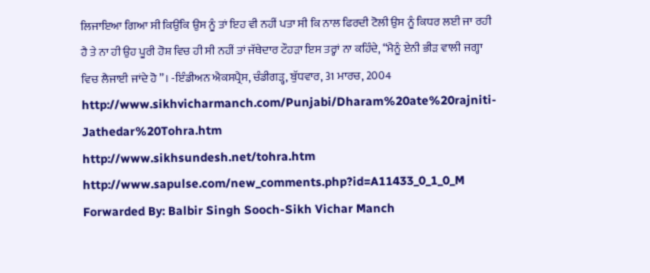ਲਿਜਾਇਆ ਗਿਆ ਸੀ ਕਿਉਂਕਿ ਉਸ ਨੂੰ ਤਾਂ ਇਹ ਵੀ ਨਹੀਂ ਪਤਾ ਸੀ ਕਿ ਨਾਲ ਫਿਰਦੀ ਟੋਲੀ ਉਸ ਨੂੰ ਕਿਧਰ ਲਈ ਜਾ ਰਹੀ ਹੈ ਤੇ ਨਾ ਹੀ ਉਹ ਪੂਰੀ ਹੋਸ਼ ਵਿਚ ਹੀ ਸੀ ਨਹੀਂ ਤਾਂ ਜੱਥੇਦਾਰ ਟੌਹੜਾ ਇਸ ਤਰ੍ਹਾਂ ਨਾ ਕਹਿੰਦੇ, “ਮੈਨੂੰ ਏਨੀ ਭੀੜ ਵਾਲੀ ਜਗ੍ਹਾ ਵਿਚ ਲੈਜਾਈ ਜਾਂਦੇ ਹੋ”। -ਇੰਡੀਅਨ ਐਕਸਪ੍ਰੈਸ, ਚੰਡੀਗੜ੍ਹ, ਬੁੱਧਵਾਰ, 31 ਮਾਰਚ, 2004
http://www.sikhvicharmanch.com/Punjabi/Dharam%20ate%20rajniti-Jathedar%20Tohra.htm
http://www.sikhsundesh.net/tohra.htm
http://www.sapulse.com/new_comments.php?id=A11433_0_1_0_M
Forwarded By: Balbir Singh Sooch-Sikh Vichar Manch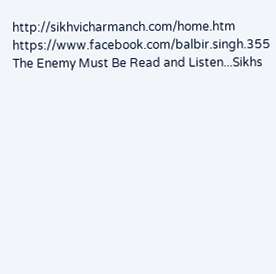http://sikhvicharmanch.com/home.htm
https://www.facebook.com/balbir.singh.355
The Enemy Must Be Read and Listen...Sikhs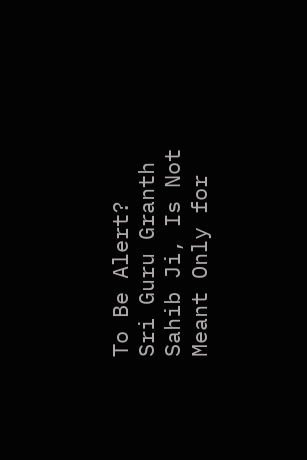To Be Alert?
Sri Guru Granth Sahib Ji, Is Not Meant Only for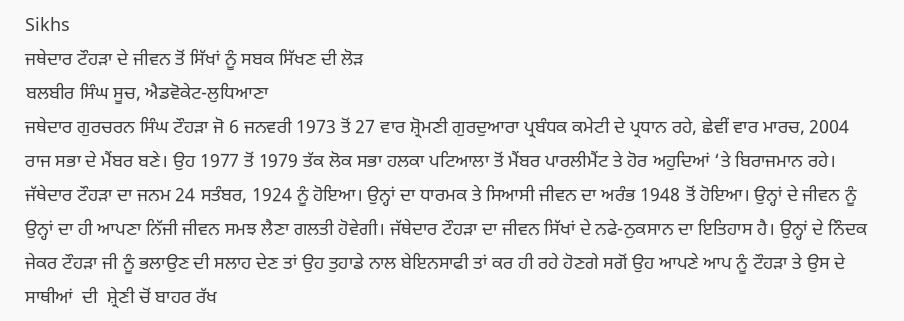Sikhs
ਜਥੇਦਾਰ ਟੌਹੜਾ ਦੇ ਜੀਵਨ ਤੋਂ ਸਿੱਖਾਂ ਨੂੰ ਸਬਕ ਸਿੱਖਣ ਦੀ ਲੋੜ
ਬਲਬੀਰ ਸਿੰਘ ਸੂਚ, ਐਡਵੋਕੇਟ-ਲੁਧਿਆਣਾ
ਜਥੇਦਾਰ ਗੁਰਚਰਨ ਸਿੰਘ ਟੌਹੜਾ ਜੋ 6 ਜਨਵਰੀ 1973 ਤੋਂ 27 ਵਾਰ ਸ਼੍ਰੋਮਣੀ ਗੁਰਦੁਆਰਾ ਪ੍ਰਬੰਧਕ ਕਮੇਟੀ ਦੇ ਪ੍ਰਧਾਨ ਰਹੇ, ਛੇਵੀਂ ਵਾਰ ਮਾਰਚ, 2004 ਰਾਜ ਸਭਾ ਦੇ ਮੈਂਬਰ ਬਣੇ। ਉਹ 1977 ਤੋਂ 1979 ਤੱਕ ਲੋਕ ਸਭਾ ਹਲਕਾ ਪਟਿਆਲਾ ਤੋਂ ਮੈਂਬਰ ਪਾਰਲੀਮੈਂਟ ਤੇ ਹੋਰ ਅਹੁਦਿਆਂ ‘ਤੇ ਬਿਰਾਜਮਾਨ ਰਹੇ। ਜੱਥੇਦਾਰ ਟੌਹੜਾ ਦਾ ਜਨਮ 24 ਸਤੰਬਰ, 1924 ਨੂੰ ਹੋਇਆ। ਉਨ੍ਹਾਂ ਦਾ ਧਾਰਮਕ ਤੇ ਸਿਆਸੀ ਜੀਵਨ ਦਾ ਅਰੰਭ 1948 ਤੋਂ ਹੋਇਆ। ਉਨ੍ਹਾਂ ਦੇ ਜੀਵਨ ਨੂੰ ਉਨ੍ਹਾਂ ਦਾ ਹੀ ਆਪਣਾ ਨਿੱਜੀ ਜੀਵਨ ਸਮਝ ਲੈਣਾ ਗਲਤੀ ਹੋਵੇਗੀ। ਜੱਥੇਦਾਰ ਟੌਹੜਾ ਦਾ ਜੀਵਨ ਸਿੱਖਾਂ ਦੇ ਨਫੇ-ਨੁਕਸਾਨ ਦਾ ਇਤਿਹਾਸ ਹੈ। ਉਨ੍ਹਾਂ ਦੇ ਨਿੰਦਕ ਜੇਕਰ ਟੌਹੜਾ ਜੀ ਨੂੰ ਭਲਾਉਣ ਦੀ ਸਲਾਹ ਦੇਣ ਤਾਂ ਉਹ ਤੁਹਾਡੇ ਨਾਲ ਬੇਇਨਸਾਫੀ ਤਾਂ ਕਰ ਹੀ ਰਹੇ ਹੋਣਗੇ ਸਗੋਂ ਉਹ ਆਪਣੇ ਆਪ ਨੂੰ ਟੌਹੜਾ ਤੇ ਉਸ ਦੇ ਸਾਥੀਆਂ  ਦੀ  ਸ਼੍ਰੇਣੀ ਚੋਂ ਬਾਹਰ ਰੱਖ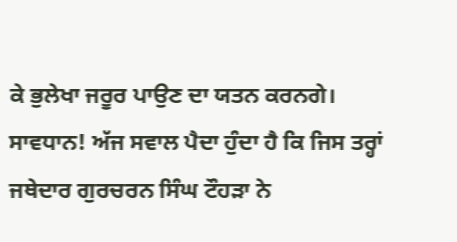ਕੇ ਭੁਲੇਖਾ ਜਰੂਰ ਪਾਉਣ ਦਾ ਯਤਨ ਕਰਨਗੇ। ਸਾਵਧਾਨ! ਅੱਜ ਸਵਾਲ ਪੈਦਾ ਹੁੰਦਾ ਹੈ ਕਿ ਜਿਸ ਤਰ੍ਹਾਂ ਜਥੇਦਾਰ ਗੁਰਚਰਨ ਸਿੰਘ ਟੌਹੜਾ ਨੇ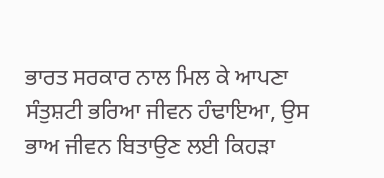ਭਾਰਤ ਸਰਕਾਰ ਨਾਲ ਮਿਲ ਕੇ ਆਪਣਾ ਸੰਤੁਸ਼ਟੀ ਭਰਿਆ ਜੀਵਨ ਹੰਢਾਇਆ, ਉਸ ਭਾਅ ਜੀਵਨ ਬਿਤਾਉਣ ਲਈ ਕਿਹੜਾ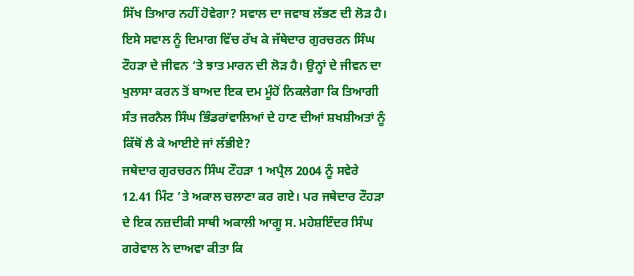ਸਿੱਖ ਤਿਆਰ ਨਹੀਂ ਹੋਵੇਗਾ? ਸਵਾਲ ਦਾ ਜਵਾਬ ਲੱਭਣ ਦੀ ਲੋੜ ਹੈ।
ਇਸੇ ਸਵਾਲ ਨੂੰ ਦਿਮਾਗ ਵਿੱਚ ਰੱਖ ਕੇ ਜੱਥੇਦਾਰ ਗੁਰਚਰਨ ਸਿੰਘ ਟੌਹੜਾ ਦੇ ਜੀਵਨ ‘ਤੇ ਝਾਤ ਮਾਰਨ ਦੀ ਲੋੜ ਹੈ। ਉਨ੍ਹਾਂ ਦੇ ਜੀਵਨ ਦਾ ਖੁਲਾਸਾ ਕਰਨ ਤੋਂ ਬਾਅਦ ਇਕ ਦਮ ਮੂੰਹੋਂ ਨਿਕਲੇਗਾ ਕਿ ਤਿਆਗੀ ਸੰਤ ਜਰਨੈਲ ਸਿੰਘ ਭਿੰਡਰਾਂਵਾਲਿਆਂ ਦੇ ਹਾਣ ਦੀਆਂ ਸ਼ਖਸ਼ੀਅਤਾਂ ਨੂੰ ਕਿੱਥੋਂ ਲੈ ਕੇ ਆਈਏ ਜਾਂ ਲੱਭੀਏ?
ਜਥੇਦਾਰ ਗੁਰਚਰਨ ਸਿੰਘ ਟੌਹੜਾ 1 ਅਪ੍ਰੈਲ 2004 ਨੂੰ ਸਵੇਰੇ 12.41 ਮਿੰਟ ’ਤੇ ਅਕਾਲ ਚਲਾਣਾ ਕਰ ਗਏ। ਪਰ ਜਥੇਦਾਰ ਟੌਹੜਾ ਦੇ ਇਕ ਨਜ਼ਦੀਕੀ ਸਾਥੀ ਅਕਾਲੀ ਆਗੂ ਸ. ਮਹੇਸ਼ਇੰਦਰ ਸਿੰਘ ਗਰੇਵਾਲ ਨੇ ਦਾਅਵਾ ਕੀਤਾ ਕਿ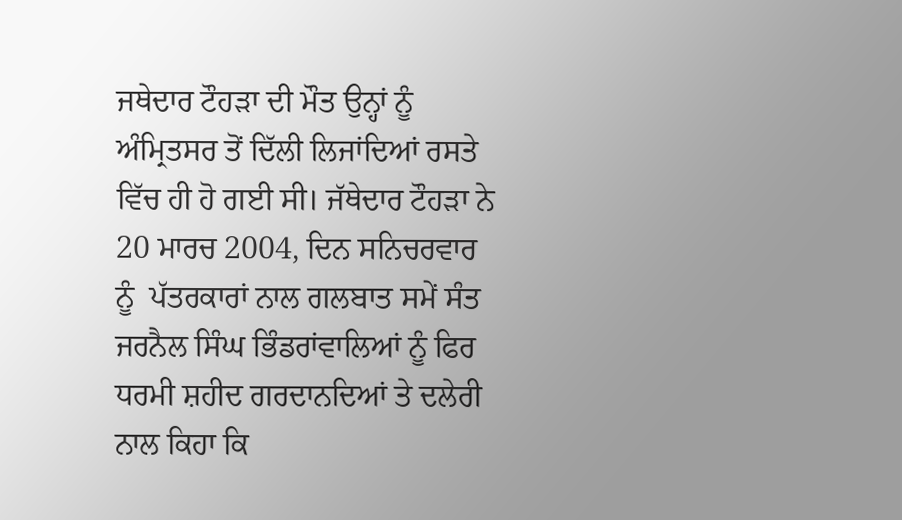ਜਥੇਦਾਰ ਟੌਹੜਾ ਦੀ ਮੌਤ ਉਨ੍ਹਾਂ ਨੂੰ ਅੰਮ੍ਰਿਤਸਰ ਤੋਂ ਦਿੱਲੀ ਲਿਜਾਂਦਿਆਂ ਰਸਤੇ ਵਿੱਚ ਹੀ ਹੋ ਗਈ ਸੀ। ਜੱਥੇਦਾਰ ਟੌਹੜਾ ਨੇ 20 ਮਾਰਚ 2004, ਦਿਨ ਸਨਿਚਰਵਾਰ ਨੂੰ  ਪੱਤਰਕਾਰਾਂ ਨਾਲ ਗਲਬਾਤ ਸਮੇਂ ਸੰਤ ਜਰਨੈਲ ਸਿੰਘ ਭਿੰਡਰਾਂਵਾਲਿਆਂ ਨੂੰ ਫਿਰ ਧਰਮੀ ਸ਼ਹੀਦ ਗਰਦਾਨਦਿਆਂ ਤੇ ਦਲੇਰੀ ਨਾਲ ਕਿਹਾ ਕਿ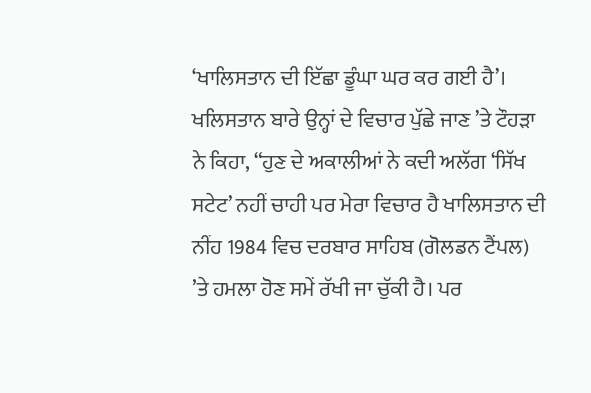‘ਖਾਲਿਸਤਾਨ ਦੀ ਇੱਛਾ ਡੂੰਘਾ ਘਰ ਕਰ ਗਈ ਹੈ’। ਖਲਿਸਤਾਨ ਬਾਰੇ ਉਨ੍ਹਾਂ ਦੇ ਵਿਚਾਰ ਪੁੱਛੇ ਜਾਣ ’ਤੇ ਟੌਹੜਾ ਨੇ ਕਿਹਾ, “ਹੁਣ ਦੇ ਅਕਾਲੀਆਂ ਨੇ ਕਦੀ ਅਲੱਗ ‘ਸਿੱਖ ਸਟੇਟ’ ਨਹੀਂ ਚਾਹੀ ਪਰ ਮੇਰਾ ਵਿਚਾਰ ਹੈ ਖਾਲਿਸਤਾਨ ਦੀ ਨੀਂਹ 1984 ਵਿਚ ਦਰਬਾਰ ਸਾਹਿਬ (ਗੋਲਡਨ ਟੈਂਪਲ) ’ਤੇ ਹਮਲਾ ਹੋਣ ਸਮੇਂ ਰੱਖੀ ਜਾ ਚੁੱਕੀ ਹੈ। ਪਰ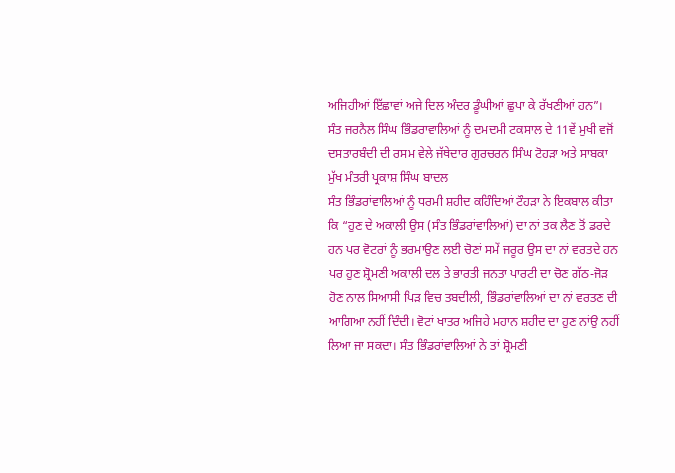ਅਜਿਹੀਆਂ ਇੱਛਾਵਾਂ ਅਜੇ ਦਿਲ ਅੰਦਰ ਡੂੰਘੀਆਂ ਛੁਪਾ ਕੇ ਰੱਖਣੀਆਂ ਹਨ”।
ਸੰਤ ਜਰਨੈਲ ਸਿੰਘ ਭਿੰਡਰਾਵਾਲਿਆਂ ਨੂੰ ਦਮਦਮੀ ਟਕਸਾਲ ਦੇ 11ਵੇਂ ਮੁਖੀ ਵਜੋਂ ਦਸਤਾਰਬੰਦੀ ਦੀ ਰਸਮ ਵੇਲੇ ਜੱਥੇਦਾਰ ਗੁਰਚਰਨ ਸਿੰਘ ਟੋਹੜਾ ਅਤੇ ਸਾਬਕਾ ਮੁੱਖ ਮੰਤਰੀ ਪ੍ਰਕਾਸ਼ ਸਿੰਘ ਬਾਦਲ
ਸੰਤ ਭਿੰਡਰਾਂਵਾਲਿਆਂ ਨੂੰ ਧਰਮੀ ਸ਼ਹੀਦ ਕਹਿੰਦਿਆਂ ਟੌਹੜਾ ਨੇ ਇਕਬਾਲ ਕੀਤਾ ਕਿ “ਹੁਣ ਦੇ ਅਕਾਲੀ ਉਸ (ਸੰਤ ਭਿੰਡਰਾਂਵਾਲਿਆਂ) ਦਾ ਨਾਂ ਤਕ ਲੈਣ ਤੋਂ ਡਰਦੇ ਹਨ ਪਰ ਵੋਟਰਾਂ ਨੂੰ ਭਰਮਾਉਣ ਲਈ ਚੋਣਾਂ ਸਮੇਂ ਜਰੂਰ ਉਸ ਦਾ ਨਾਂ ਵਰਤਦੇ ਹਨ ਪਰ ਹੁਣ ਸ਼੍ਰੋਮਣੀ ਅਕਾਲੀ ਦਲ ਤੇ ਭਾਰਤੀ ਜਨਤਾ ਪਾਰਟੀ ਦਾ ਚੋਣ ਗੱਠ-ਜੋੜ ਹੋਣ ਨਾਲ ਸਿਆਸੀ ਪਿੜ ਵਿਚ ਤਬਦੀਲੀ, ਭਿੰਡਰਾਂਵਾਲਿਆਂ ਦਾ ਨਾਂ ਵਰਤਣ ਦੀ ਆਗਿਆ ਨਹੀਂ ਦਿੰਦੀ। ਵੋਟਾਂ ਖਾਤਰ ਅਜਿਹੇ ਮਹਾਨ ਸ਼ਹੀਦ ਦਾ ਹੁਣ ਨਾਂਉ ਨਹੀਂ ਲਿਆ ਜਾ ਸਕਦਾ। ਸੰਤ ਭਿੰਡਰਾਂਵਾਲਿਆਂ ਨੇ ਤਾਂ ਸ਼੍ਰੋਮਣੀ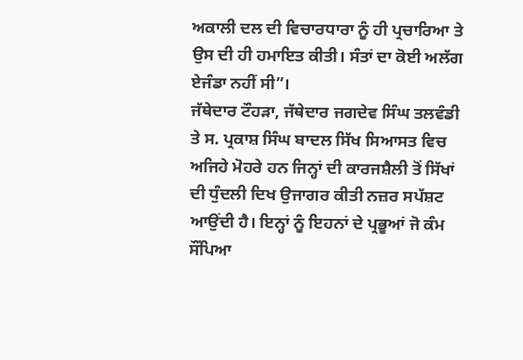ਅਕਾਲੀ ਦਲ ਦੀ ਵਿਚਾਰਧਾਰਾ ਨੂੰ ਹੀ ਪ੍ਰਚਾਰਿਆ ਤੇ ਉਸ ਦੀ ਹੀ ਹਮਾਇਤ ਕੀਤੀ। ਸੰਤਾਂ ਦਾ ਕੋਈ ਅਲੱਗ ਏਜੰਡਾ ਨਹੀਂ ਸੀ”।
ਜੱਥੇਦਾਰ ਟੌਹੜਾ, ਜੱਥੇਦਾਰ ਜਗਦੇਵ ਸਿੰਘ ਤਲਵੰਡੀ ਤੇ ਸ. ਪ੍ਰਕਾਸ਼ ਸਿੰਘ ਬਾਦਲ ਸਿੱਖ ਸਿਆਸਤ ਵਿਚ ਅਜਿਹੇ ਮੋਹਰੇ ਹਨ ਜਿਨ੍ਹਾਂ ਦੀ ਕਾਰਜਸ਼ੈਲੀ ਤੋਂ ਸਿੱਖਾਂ ਦੀ ਧੁੰਦਲੀ ਦਿਖ ਉਜਾਗਰ ਕੀਤੀ ਨਜ਼ਰ ਸਪੱਸ਼ਟ ਆਉਂਦੀ ਹੈ। ਇਨ੍ਹਾਂ ਨੂੰ ਇਹਨਾਂ ਦੇ ਪ੍ਰਭੂਆਂ ਜੋ ਕੰਮ ਸੌਂਪਿਆ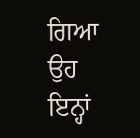ਗਿਆ ਉਹ ਇਨ੍ਹਾਂ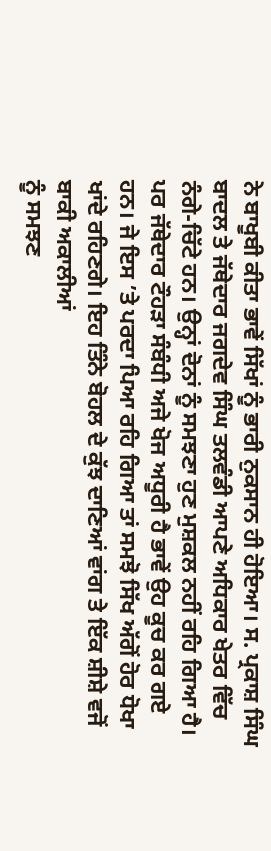ਨੇ ਬਾਖੂਬੀ ਕੀਤਾ ਭਾਵੇਂ ਸਿੱਖਾਂ ਨੂੰ ਭਾਰੀ ਨੁਕਸਾਨ ਹੀ ਹੋਇਆ। ਸ. ਪ੍ਰਕਾਸ਼ ਸਿੰਘ ਬਾਦਲ ਤੇ ਜੱਥੇਦਾਰ ਜਗਦੇਵ ਸਿੰਘ ਤਲਵੰਡੀ ਆਪਣੇ ਅਧਿਕਾਰ ਖੇਤਰ ਵਿੱਚ ਨੰਗੇ-ਚਿੱਟੇ ਹਨ। ਉਨ੍ਹਾਂ ਦੋਨਾਂ ਨੂੰ ਸਮਝਣਾ ਹੁਣ ਮੁਸ਼ਕਲ ਨਹੀਂ ਰਹਿ ਗਿਆ ਹੈ। ਪਰ ਜੱਥੇਦਾਰ ਟੌਹੜਾ ਸੰਬੰਧੀ ਅਜੇ ਖੋਜ ਅਧੂਰੀ ਹੈ ਭਾਵੇਂ ਉਹ ਕੂਚ ਕਰ ਗਏ ਹਨ। ਜੇ ਇਸ ’ਤੇ ਪਰਦਾ ਪਿਆ ਰਹਿ ਗਿਆ ਤਾਂ ਸਮਝੋ ਸਿੱਖ ਅੱਗੋਂ ਹੋਰ ਧੋਖਾ ਖਾਂਦੇ ਰਹਿਣਗੇ। ਇਹ ਤਿੰਨੇ ਬੋਹਲ ਦੇ ਕੁੱਝ ਦਾਣਿਆਂ ਵਾਂਗ ਤੇ ਇੱਕ ਸ਼ੀਸ਼ੇ ਵਜੋਂ ਬਾਕੀ ਅਕਾਲੀਆਂ
ਨੂੰ ਸਮਝਣ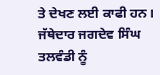ਤੇ ਦੇਖਣ ਲਈ ਕਾਫੀ ਹਨ।
ਜੱਥੇਦਾਰ ਜਗਦੇਵ ਸਿੰਘ ਤਲਵੰਡੀ ਨੂੰ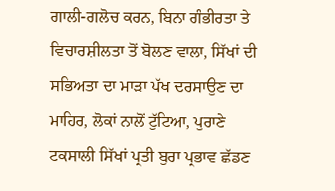ਗਾਲੀ-ਗਲੋਚ ਕਰਨ, ਬਿਨਾ ਗੰਭੀਰਤਾ ਤੇ ਵਿਚਾਰਸ਼ੀਲਤਾ ਤੋਂ ਬੋਲਣ ਵਾਲਾ, ਸਿੱਖਾਂ ਦੀ ਸਭਿਅਤਾ ਦਾ ਮਾੜਾ ਪੱਖ ਦਰਸਾਉਣ ਦਾ ਮਾਹਿਰ, ਲੋਕਾਂ ਨਾਲੋਂ ਟੁੱਟਿਆ, ਪੁਰਾਣੇ ਟਕਸਾਲੀ ਸਿੱਖਾਂ ਪ੍ਰਤੀ ਬੁਰਾ ਪ੍ਰਭਾਵ ਛੱਡਣ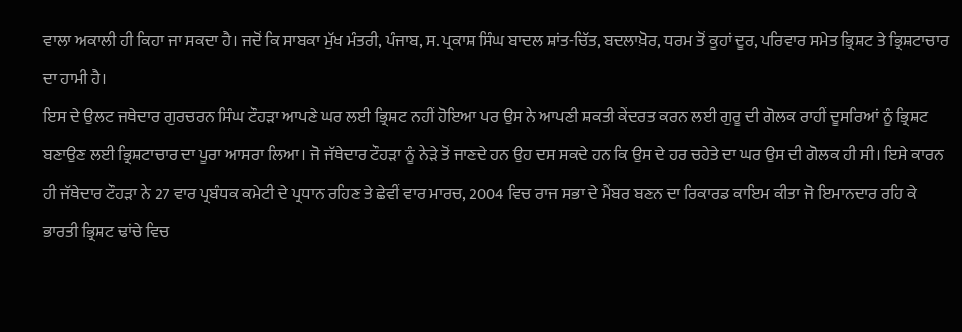ਵਾਲਾ ਅਕਾਲੀ ਹੀ ਕਿਹਾ ਜਾ ਸਕਦਾ ਹੈ। ਜਦੋਂ ਕਿ ਸਾਬਕਾ ਮੁੱਖ ਮੰਤਰੀ, ਪੰਜਾਬ, ਸ. ਪ੍ਰਕਾਸ਼ ਸਿੰਘ ਬਾਦਲ ਸ਼ਾਂਤ-ਚਿੱਤ, ਬਦਲਾਖ਼ੋਰ, ਧਰਮ ਤੋਂ ਕੂਹਾਂ ਦੂਰ, ਪਰਿਵਾਰ ਸਮੇਤ ਭ੍ਰਿਸ਼ਟ ਤੇ ਭ੍ਰਿਸ਼ਟਾਚਾਰ ਦਾ ਹਾਮੀ ਹੈ।
ਇਸ ਦੇ ਉਲਟ ਜਥੇਦਾਰ ਗੁਰਚਰਨ ਸਿੰਘ ਟੌਹੜਾ ਆਪਣੇ ਘਰ ਲਈ ਭ੍ਰਿਸ਼ਟ ਨਹੀਂ ਹੋਇਆ ਪਰ ਉਸ ਨੇ ਆਪਣੀ ਸ਼ਕਤੀ ਕੇਂਦਰਤ ਕਰਨ ਲਈ ਗੁਰੂ ਦੀ ਗੋਲਕ ਰਾਹੀਂ ਦੂਸਰਿਆਂ ਨੂੰ ਭ੍ਰਿਸ਼ਟ ਬਣਾਉਣ ਲਈ ਭ੍ਰਿਸ਼ਟਾਚਾਰ ਦਾ ਪੂਰਾ ਆਸਰਾ ਲਿਆ। ਜੋ ਜੱਥੇਦਾਰ ਟੌਹੜਾ ਨੂੰ ਨੇੜੇ ਤੋਂ ਜਾਣਦੇ ਹਨ ਉਹ ਦਸ ਸਕਦੇ ਹਨ ਕਿ ਉਸ ਦੇ ਹਰ ਚਹੇਤੇ ਦਾ ਘਰ ਉਸ ਦੀ ਗੋਲਕ ਹੀ ਸੀ। ਇਸੇ ਕਾਰਨ ਹੀ ਜੱਥੇਦਾਰ ਟੌਹੜਾ ਨੇ 27 ਵਾਰ ਪ੍ਰਬੰਧਕ ਕਮੇਟੀ ਦੇ ਪ੍ਰਧਾਨ ਰਹਿਣ ਤੇ ਛੇਵੀਂ ਵਾਰ ਮਾਰਚ, 2004 ਵਿਚ ਰਾਜ ਸਭਾ ਦੇ ਮੈਂਬਰ ਬਣਨ ਦਾ ਰਿਕਾਰਡ ਕਾਇਮ ਕੀਤਾ ਜੋ ਇਮਾਨਦਾਰ ਰਹਿ ਕੇ ਭਾਰਤੀ ਭ੍ਰਿਸ਼ਟ ਢਾਂਚੇ ਵਿਚ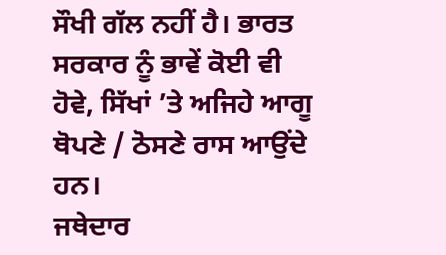ਸੌਖੀ ਗੱਲ ਨਹੀਂ ਹੈ। ਭਾਰਤ ਸਰਕਾਰ ਨੂੰ ਭਾਵੇਂ ਕੋਈ ਵੀ ਹੋਵੇ, ਸਿੱਖਾਂ ’ਤੇ ਅਜਿਹੇ ਆਗੂ ਥੋਪਣੇ / ਠੋਸਣੇ ਰਾਸ ਆਉਂਦੇ ਹਨ।
ਜਥੇਦਾਰ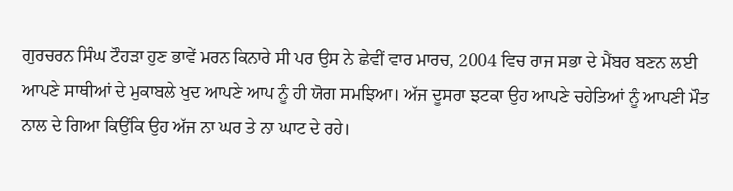ਗੁਰਚਰਨ ਸਿੰਘ ਟੌਹੜਾ ਹੁਣ ਭਾਵੇਂ ਮਰਨ ਕਿਨਾਰੇ ਸੀ ਪਰ ਉਸ ਨੇ ਛੇਵੀਂ ਵਾਰ ਮਾਰਚ, 2004 ਵਿਚ ਰਾਜ ਸਭਾ ਦੇ ਮੈਂਬਰ ਬਣਨ ਲਈ ਆਪਣੇ ਸਾਥੀਆਂ ਦੇ ਮੁਕਾਬਲੇ ਖੁਦ ਆਪਣੇ ਆਪ ਨੂੰ ਹੀ ਯੋਗ ਸਮਝਿਆ। ਅੱਜ ਦੂਸਰਾ ਝਟਕਾ ਉਹ ਆਪਣੇ ਚਹੇਤਿਆਂ ਨੂੰ ਆਪਣੀ ਮੌਤ ਨਾਲ ਦੇ ਗਿਆ ਕਿਉਂਕਿ ਉਹ ਅੱਜ ਨਾ ਘਰ ਤੇ ਨਾ ਘਾਟ ਦੇ ਰਹੇ।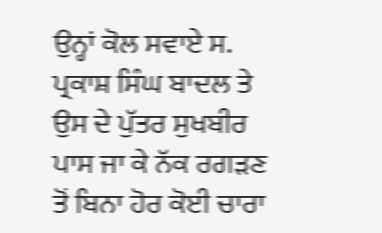ਉਨ੍ਹਾਂ ਕੋਲ ਸਵਾਏ ਸ. ਪ੍ਰਕਾਸ਼ ਸਿੰਘ ਬਾਦਲ ਤੇ ਉਸ ਦੇ ਪੁੱਤਰ ਸੁਖਬੀਰ ਪਾਸ ਜਾ ਕੇ ਨੱਕ ਰਗੜਣ ਤੋਂ ਬਿਨਾ ਹੋਰ ਕੋਈ ਚਾਰਾ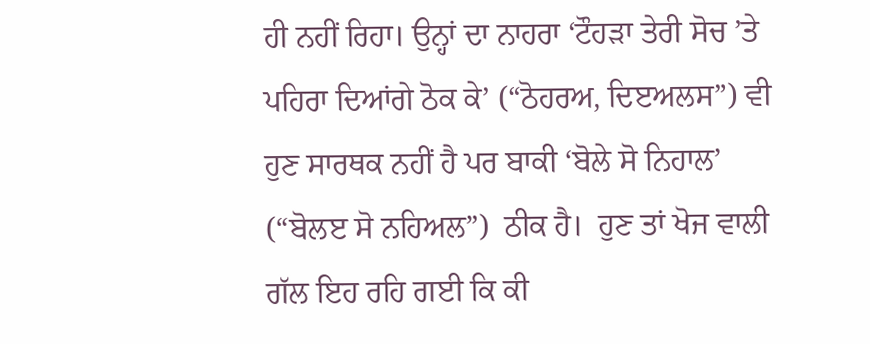ਹੀ ਨਹੀਂ ਰਿਹਾ। ਉਨ੍ਹਾਂ ਦਾ ਨਾਹਰਾ ‘ਟੌਹੜਾ ਤੇਰੀ ਸੋਚ ’ਤੇ ਪਹਿਰਾ ਦਿਆਂਗੇ ਠੋਕ ਕੇ’ (“ਠੋਹਰਅ, ਦਿੲਅਲਸ”) ਵੀ ਹੁਣ ਸਾਰਥਕ ਨਹੀਂ ਹੈ ਪਰ ਬਾਕੀ ‘ਬੋਲੇ ਸੋ ਨਿਹਾਲ’ (“ਬੋਲੲ ਸੋ ਨਹਿਅਲ”)  ਠੀਕ ਹੈ।  ਹੁਣ ਤਾਂ ਖੋਜ ਵਾਲੀ ਗੱਲ ਇਹ ਰਹਿ ਗਈ ਕਿ ਕੀ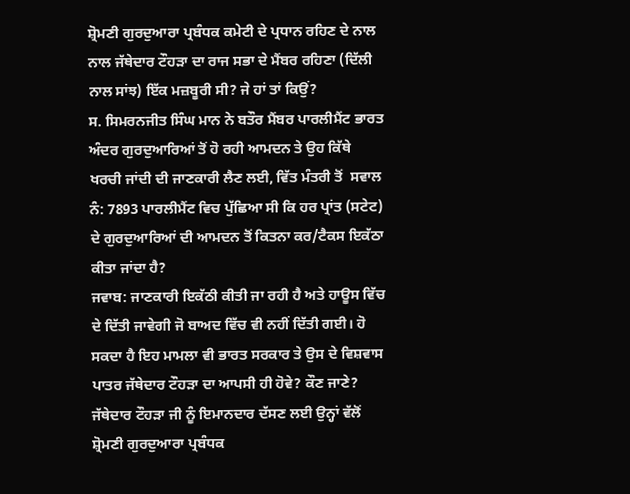ਸ਼੍ਰੋਮਣੀ ਗੁਰਦੁਆਰਾ ਪ੍ਰਬੰਧਕ ਕਮੇਟੀ ਦੇ ਪ੍ਰਧਾਨ ਰਹਿਣ ਦੇ ਨਾਲ ਨਾਲ ਜੱਥੇਦਾਰ ਟੌਹੜਾ ਦਾ ਰਾਜ ਸਭਾ ਦੇ ਮੈਂਬਰ ਰਹਿਣਾ (ਦਿੱਲੀ ਨਾਲ ਸਾਂਝ) ਇੱਕ ਮਜ਼ਬੂਰੀ ਸੀ? ਜੇ ਹਾਂ ਤਾਂ ਕਿਉਂ?
ਸ. ਸਿਮਰਨਜੀਤ ਸਿੰਘ ਮਾਨ ਨੇ ਬਤੌਰ ਮੈਂਬਰ ਪਾਰਲੀਮੈਂਟ ਭਾਰਤ ਅੰਦਰ ਗੁਰਦੁਆਰਿਆਂ ਤੋਂ ਹੋ ਰਹੀ ਆਮਦਨ ਤੇ ਉਹ ਕਿੱਥੇ ਖਰਚੀ ਜਾਂਦੀ ਦੀ ਜਾਣਕਾਰੀ ਲੈਣ ਲਈ, ਵਿੱਤ ਮੰਤਰੀ ਤੋਂ  ਸਵਾਲ ਨੰ: 7893 ਪਾਰਲੀਮੈਂਟ ਵਿਚ ਪੁੱਛਿਆ ਸੀ ਕਿ ਹਰ ਪ੍ਰਾਂਤ (ਸਟੇਟ) ਦੇ ਗੁਰਦੁਆਰਿਆਂ ਦੀ ਆਮਦਨ ਤੋਂ ਕਿਤਨਾ ਕਰ/ਟੈਕਸ ਇਕੱਠਾ ਕੀਤਾ ਜਾਂਦਾ ਹੈ?
ਜਵਾਬ: ਜਾਣਕਾਰੀ ਇਕੱਠੀ ਕੀਤੀ ਜਾ ਰਹੀ ਹੈ ਅਤੇ ਹਾਊਸ ਵਿੱਚ ਦੇ ਦਿੱਤੀ ਜਾਵੇਗੀ ਜੋ ਬਾਅਦ ਵਿੱਚ ਵੀ ਨਹੀਂ ਦਿੱਤੀ ਗਈ। ਹੋ ਸਕਦਾ ਹੈ ਇਹ ਮਾਮਲਾ ਵੀ ਭਾਰਤ ਸਰਕਾਰ ਤੇ ਉਸ ਦੇ ਵਿਸ਼ਵਾਸ ਪਾਤਰ ਜੱਥੇਦਾਰ ਟੌਹੜਾ ਦਾ ਆਪਸੀ ਹੀ ਹੋਵੇ? ਕੌਣ ਜਾਣੇ?
ਜੱਥੇਦਾਰ ਟੌਹੜਾ ਜੀ ਨੂੰ ਇਮਾਨਦਾਰ ਦੱਸਣ ਲਈ ਉਨ੍ਹਾਂ ਵੱਲੋਂ ਸ਼੍ਰੋਮਣੀ ਗੁਰਦੁਆਰਾ ਪ੍ਰਬੰਧਕ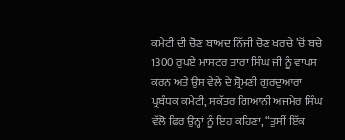ਕਮੇਟੀ ਦੀ ਚੋਣ ਬਾਅਦ ਨਿੱਜੀ ਚੋਣ ਖਰਚੇ ’ਚੋਂ ਬਚੇ 1300 ਰੁਪਏ ਮਾਸਟਰ ਤਾਰਾ ਸਿੰਘ ਜੀ ਨੂੰ ਵਾਪਸ ਕਰਨ ਅਤੇ ਉਸ ਵੇਲੇ ਦੇ ਸ਼੍ਰੋਮਣੀ ਗੁਰਦੁਆਰਾ ਪ੍ਰਬੰਧਕ ਕਮੇਟੀ, ਸਕੱਤਰ ਗਿਆਨੀ ਅਜਮੇਰ ਸਿੰਘ ਵੱਲੋ ਫਿਰ ਉਨ੍ਹਾਂ ਨੂੰ ਇਹ ਕਹਿਣਾ, “ਤੁਸੀਂ ਇੱਕ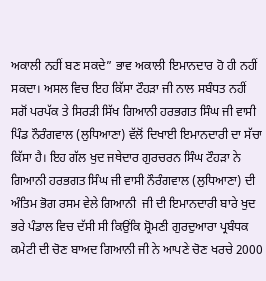ਅਕਾਲੀ ਨਹੀਂ ਬਣ ਸਕਦੇ” ਭਾਵ ਅਕਾਲੀ ਇਮਾਨਦਾਰ ਹੋ ਹੀ ਨਹੀਂ ਸਕਦਾ। ਅਸਲ ਵਿਚ ਇਹ ਕਿੱਸਾ ਟੌਹੜਾ ਜੀ ਨਾਲ ਸਬੰਧਤ ਨਹੀਂ ਸਗੋਂ ਪਰਪੱਕ ਤੇ ਸਿਰੜੀ ਸਿੱਖ ਗਿਆਨੀ ਹਰਭਗਤ ਸਿੰਘ ਜੀ ਵਾਸੀ ਪਿੰਡ ਨੌਰੰਗਵਾਲ (ਲੁਧਿਆਣਾ) ਵੱਲੋਂ ਦਿਖਾਈ ਇਮਾਨਦਾਰੀ ਦਾ ਸੱਚਾ ਕਿੱਸਾ ਹੈ। ਇਹ ਗੱਲ ਖੁਦ ਜਥੇਦਾਰ ਗੁਰਚਰਨ ਸਿੰਘ ਟੌਹੜਾ ਨੇ ਗਿਆਨੀ ਹਰਭਗਤ ਸਿੰਘ ਜੀ ਵਾਸੀ ਨੌਰੰਗਵਾਲ (ਲੁਧਿਆਣਾ) ਦੀ ਅੰਤਿਮ ਭੋਗ ਰਸਮ ਵੇਲੇ ਗਿਆਨੀ  ਜੀ ਦੀ ਇਮਾਨਦਾਰੀ ਬਾਰੇ ਖੁਦ ਭਰੇ ਪੰਡਾਲ ਵਿਚ ਦੱਸੀ ਸੀ ਕਿਉਂਕਿ ਸ਼੍ਰੋਮਣੀ ਗੁਰਦੁਆਰਾ ਪ੍ਰਬੰਧਕ ਕਮੇਟੀ ਦੀ ਚੋਣ ਬਾਅਦ ਗਿਆਨੀ ਜੀ ਨੇ ਆਪਣੇ ਚੋਣ ਖਰਚੇ 2000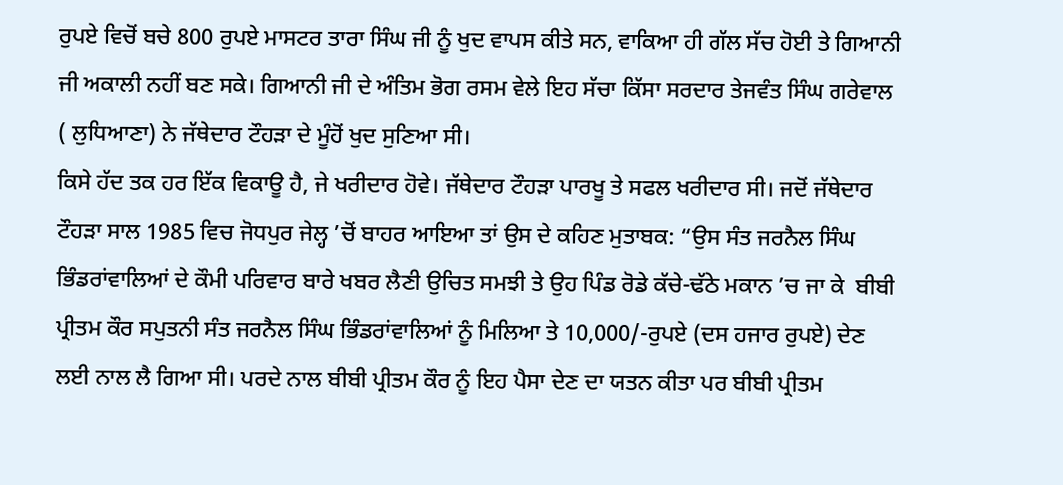ਰੁਪਏ ਵਿਚੋਂ ਬਚੇ 800 ਰੁਪਏ ਮਾਸਟਰ ਤਾਰਾ ਸਿੰਘ ਜੀ ਨੂੰ ਖੁਦ ਵਾਪਸ ਕੀਤੇ ਸਨ, ਵਾਕਿਆ ਹੀ ਗੱਲ ਸੱਚ ਹੋਈ ਤੇ ਗਿਆਨੀ ਜੀ ਅਕਾਲੀ ਨਹੀਂ ਬਣ ਸਕੇ। ਗਿਆਨੀ ਜੀ ਦੇ ਅੰਤਿਮ ਭੋਗ ਰਸਮ ਵੇਲੇ ਇਹ ਸੱਚਾ ਕਿੱਸਾ ਸਰਦਾਰ ਤੇਜਵੰਤ ਸਿੰਘ ਗਰੇਵਾਲ ( ਲੁਧਿਆਣਾ) ਨੇ ਜੱਥੇਦਾਰ ਟੌਹੜਾ ਦੇ ਮੂੰਹੋਂ ਖੁਦ ਸੁਣਿਆ ਸੀ।
ਕਿਸੇ ਹੱਦ ਤਕ ਹਰ ਇੱਕ ਵਿਕਾਊ ਹੈ, ਜੇ ਖਰੀਦਾਰ ਹੋਵੇ। ਜੱਥੇਦਾਰ ਟੌਹੜਾ ਪਾਰਖੂ ਤੇ ਸਫਲ ਖਰੀਦਾਰ ਸੀ। ਜਦੋਂ ਜੱਥੇਦਾਰ ਟੌਹੜਾ ਸਾਲ 1985 ਵਿਚ ਜੋਧਪੁਰ ਜੇਲ੍ਹ ’ਚੋਂ ਬਾਹਰ ਆਇਆ ਤਾਂ ਉਸ ਦੇ ਕਹਿਣ ਮੁਤਾਬਕ: “ਉਸ ਸੰਤ ਜਰਨੈਲ ਸਿੰਘ ਭਿੰਡਰਾਂਵਾਲਿਆਂ ਦੇ ਕੌਮੀ ਪਰਿਵਾਰ ਬਾਰੇ ਖਬਰ ਲੈਣੀ ਉਚਿਤ ਸਮਝੀ ਤੇ ਉਹ ਪਿੰਡ ਰੋਡੇ ਕੱਚੇ-ਢੱਠੇ ਮਕਾਨ ’ਚ ਜਾ ਕੇ  ਬੀਬੀ ਪ੍ਰੀਤਮ ਕੌਰ ਸਪੁਤਨੀ ਸੰਤ ਜਰਨੈਲ ਸਿੰਘ ਭਿੰਡਰਾਂਵਾਲਿਆਂ ਨੂੰ ਮਿਲਿਆ ਤੇ 10,000/-ਰੁਪਏ (ਦਸ ਹਜਾਰ ਰੁਪਏ) ਦੇਣ ਲਈ ਨਾਲ ਲੈ ਗਿਆ ਸੀ। ਪਰਦੇ ਨਾਲ ਬੀਬੀ ਪ੍ਰੀਤਮ ਕੌਰ ਨੂੰ ਇਹ ਪੈਸਾ ਦੇਣ ਦਾ ਯਤਨ ਕੀਤਾ ਪਰ ਬੀਬੀ ਪ੍ਰੀਤਮ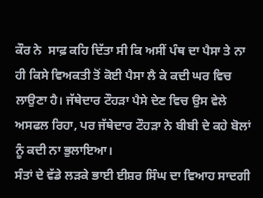ਕੌਰ ਨੇ  ਸਾਫ਼ ਕਹਿ ਦਿੱਤਾ ਸੀ ਕਿ ਅਸੀਂ ਪੰਥ ਦਾ ਪੈਸਾ ਤੇ ਨਾ ਹੀ ਕਿਸੇ ਵਿਅਕਤੀ ਤੋਂ ਕੋਈ ਪੈਸਾ ਲੈ ਕੇ ਕਦੀ ਘਰ ਵਿਚ ਲਾਉਣਾ ਹੈ। ਜੱਥੇਦਾਰ ਟੌਹੜਾ ਪੈਸੇ ਦੇਣ ਵਿਚ ਉਸ ਵੇਲੇ ਅਸਫਲ ਰਿਹਾ, ਪਰ ਜੱਥੇਦਾਰ ਟੌਹੜਾ ਨੇ ਬੀਬੀ ਦੇ ਕਹੇ ਬੋਲਾਂ ਨੂੰ ਕਦੀ ਨਾ ਭੁਲਾਇਆ।
ਸੰਤਾਂ ਦੇ ਵੱਡੇ ਲੜਕੇ ਭਾਈ ਈਸ਼ਰ ਸਿੰਘ ਦਾ ਵਿਆਹ ਸਾਦਗੀ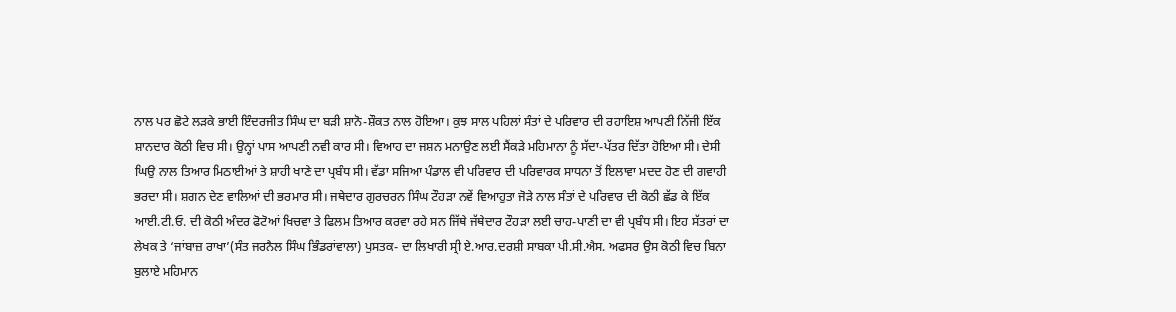ਨਾਲ ਪਰ ਛੋਟੇ ਲੜਕੇ ਭਾਈ ਇੰਦਰਜੀਤ ਸਿੰਘ ਦਾ ਬੜੀ ਸ਼ਾਨੋ-ਸ਼ੌਕਤ ਨਾਲ ਹੋਇਆ। ਕੁਝ ਸਾਲ ਪਹਿਲਾਂ ਸੰਤਾਂ ਦੇ ਪਰਿਵਾਰ ਦੀ ਰਹਾਇਸ਼ ਆਪਣੀ ਨਿੱਜੀ ਇੱਕ ਸ਼ਾਨਦਾਰ ਕੋਠੀ ਵਿਚ ਸੀ। ਉਨ੍ਹਾਂ ਪਾਸ ਆਪਣੀ ਨਵੀ ਕਾਰ ਸੀ। ਵਿਆਹ ਦਾ ਜਸ਼ਨ ਮਨਾਉਣ ਲਈ ਸੈਂਕੜੇ ਮਹਿਮਾਨਾ ਨੂੰ ਸੱਦਾ-ਪੱਤਰ ਦਿੱਤਾ ਹੋਇਆ ਸੀ। ਦੇਸੀ ਘਿਉ ਨਾਲ ਤਿਆਰ ਮਿਠਾਈਆਂ ਤੇ ਸ਼ਾਹੀ ਖਾਣੇ ਦਾ ਪ੍ਰਬੰਧ ਸੀ। ਵੱਡਾ ਸਜਿਆ ਪੰਡਾਲ ਵੀ ਪਰਿਵਾਰ ਦੀ ਪਰਿਵਾਰਕ ਸਾਧਨਾ ਤੋਂ ਇਲਾਵਾ ਮਦਦ ਹੋਣ ਦੀ ਗਵਾਹੀ ਭਰਦਾ ਸੀ। ਸ਼ਗਨ ਦੇਣ ਵਾਲਿਆਂ ਦੀ ਭਰਮਾਰ ਸੀ। ਜਥੇਦਾਰ ਗੁਰਚਰਨ ਸਿੰਘ ਟੌਹੜਾ ਨਵੇਂ ਵਿਆਹੁਤਾ ਜੋੜੇ ਨਾਲ ਸੰਤਾਂ ਦੇ ਪਰਿਵਾਰ ਦੀ ਕੋਠੀ ਛੱਡ ਕੇ ਇੱਕ ਆਈ.ਟੀ.ਓ. ਦੀ ਕੋਠੀ ਅੰਦਰ ਫੋਟੋਆਂ ਖਿਚਵਾ ਤੇ ਫਿਲਮ ਤਿਆਰ ਕਰਵਾ ਰਹੇ ਸਨ ਜਿੱਥੇ ਜੱਥੇਦਾਰ ਟੌਹੜਾ ਲਈ ਚਾਹ-ਪਾਣੀ ਦਾ ਵੀ ਪ੍ਰਬੰਧ ਸੀ। ਇਹ ਸੱਤਰਾਂ ਦਾ ਲੇਖਕ ਤੇ ‘ਜਾਂਬਾਜ਼ ਰਾਖਾ’(ਸੰਤ ਜਰਨੈਲ ਸਿੰਘ ਭਿੰਡਰਾਂਵਾਲਾ) ਪੁਸਤਕ- ਦਾ ਲਿਖਾਰੀ ਸ੍ਰੀ ਏ.ਆਰ.ਦਰਸ਼ੀ ਸਾਬਕਾ ਪੀ.ਸੀ.ਐਸ. ਅਫਸਰ ਉਸ ਕੋਠੀ ਵਿਚ ਬਿਨਾ ਬੁਲਾਏ ਮਹਿਮਾਨ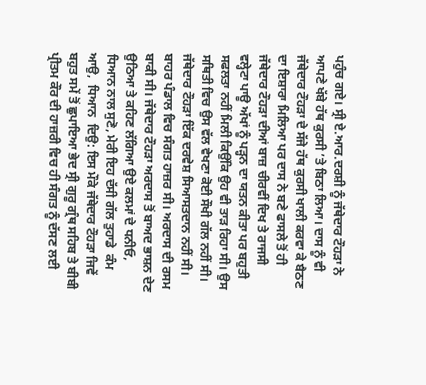ਪਹੁੰਚ ਗਏ। ਸ੍ਰੀ ਏ.ਆਰ.ਦਰਸ਼ੀ ਨੂੰ ਜੱਥੇਦਾਰ ਟੌਹੜਾ ਨੇ ਆਪਣੇ ਖੱਬੇ ਹੱਥ ਕੁਰਸੀ ’ਤੇ ਬਿਠਾ ਲਿਆ। ਦਾਸ ਨੂੰ ਵੀ ਜੱਥੇਦਾਰ ਟੌਹੜਾ ਦੇ ਸੱਜੇ ਹੱਥ ਕੁਰਸੀ ਖਾਲੀ ਕਰਵਾ ਕੇ ਬੈਠਣ ਦਾ ਇਸ਼ਾਰਾ ਮਿਲਿਆ ਪਰ ਦਾਸ ਨੇ ਬਣੇ ਫਾਸਲੇ ਤੋਂ ਹੀ ਜੱਥੇਦਾਰ ਟੌਹੜਾ ਦੀਆਂ ਬਾਜ਼ ਚੀਰਵੀਂ ਦਿਖ ਤੇ ਰਾਜਸੀ ਵਲ੍ਹੇਟਾ ਪਾਊ ਅੱਖਾਂ ਨੂੰ ਪੜ੍ਹਨ ਦਾ ਯਤਨ ਕੀਤਾ ਪਰ ਬਹੁਤੀ ਸਫਲਤਾ ਨਹੀਂ ਮਿਲੀ ਕਿਉਂਕਿ ਉਹ ਵੀ ਤਾੜ ਰਿਹਾ ਸੀ। ਉਸ ਸਥਿਤੀ ਵਿਚ ਉਸ ਵੱਲ ਵੇਖਣਾ ਕੋਈ ਸੌਖੀ ਗੱਲ ਨਹੀਂ ਸੀ। ਜੱਥੇਦਾਰ ਟੌਹੜਾ ਇੱਕ ਦਰਵੇਸ਼ ਸਿਆਸਤਦਾਨ ਨਹੀਂ ਸੀ।
ਬਾਹਰ ਪੰਡਾਲ ਵਿਚ ਸੰਗਤ ਹਾਜ਼ਰ ਸੀ। ਅਰਦਾਸ ਦੀ ਰਸਮ ਬਾਕੀ ਸੀ। ਜੱਥੇਦਾਰ ਟੌਹੜਾ ਅਰਦਾਸ ਤੋਂ ਬਾਅਦ ਭਾਸ਼ਨ ਦੇਣ ਉਠਿਆ ਤੇ ਕਹਿਣ ਲੱਗਿਆ ਉਏ ਕਲਮਾਂ ਦੇ ਧਨੀਓ,  ਧਿਆਨ ਨਾਲ ਸੁਣੋ, ਮੇਰੀ ਇਹ ਦੱਸੀ ਗੱਲ ਤੁਹਾਡੇ  ਕੰਮ  ਆਉ,  ਧਿਆਨ  ਦਿਉ: ਇਸ ਮੌਕੇ ਜੱਥੇਦਾਰ ਟੌਹੜਾ ਜਿਵੇਂ ਬਹੁਤ ਸਮੇਂ ਤੋਂ ਛੁਪਾਇਆ ਭੇਦ ਸ੍ਰੀ ਗੁਰੂ ਗ੍ਰੰਥ ਸਹਿਬ ਤੇ ਬੀਬੀ ਪ੍ਰੀਤਮ ਕੌਰ ਦੀ ਹਾਜ਼ਰੀ ਵਿਚ ਹੀ ਸੰਗਤ ਨੂੰ ਦੱਸਣ ਲਈ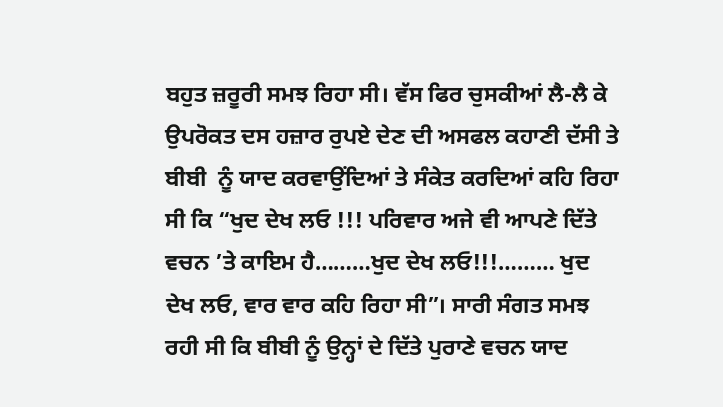ਬਹੁਤ ਜ਼ਰੂਰੀ ਸਮਝ ਰਿਹਾ ਸੀ। ਵੱਸ ਫਿਰ ਚੁਸਕੀਆਂ ਲੈ-ਲੈ ਕੇ ਉਪਰੋਕਤ ਦਸ ਹਜ਼ਾਰ ਰੁਪਏ ਦੇਣ ਦੀ ਅਸਫਲ ਕਹਾਣੀ ਦੱਸੀ ਤੇ ਬੀਬੀ  ਨੂੰ ਯਾਦ ਕਰਵਾਉਂਦਿਆਂ ਤੇ ਸੰਕੇਤ ਕਰਦਿਆਂ ਕਹਿ ਰਿਹਾ ਸੀ ਕਿ “ਖੁਦ ਦੇਖ ਲਓ !!! ਪਰਿਵਾਰ ਅਜੇ ਵੀ ਆਪਣੇ ਦਿੱਤੇ ਵਚਨ ’ਤੇ ਕਾਇਮ ਹੈ………ਖੁਦ ਦੇਖ ਲਓ!!!……… ਖੁਦ ਦੇਖ ਲਓ, ਵਾਰ ਵਾਰ ਕਹਿ ਰਿਹਾ ਸੀ”। ਸਾਰੀ ਸੰਗਤ ਸਮਝ ਰਹੀ ਸੀ ਕਿ ਬੀਬੀ ਨੂੰ ਉਨ੍ਹਾਂ ਦੇ ਦਿੱਤੇ ਪੁਰਾਣੇ ਵਚਨ ਯਾਦ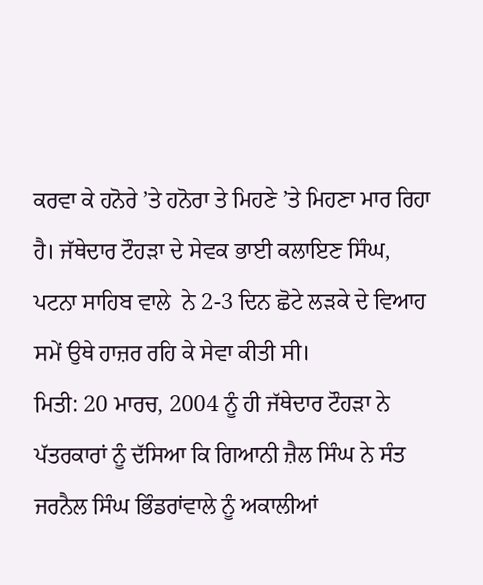ਕਰਵਾ ਕੇ ਹਨੋਰੇ ’ਤੇ ਹਨੋਰਾ ਤੇ ਮਿਹਣੇ ’ਤੇ ਮਿਹਣਾ ਮਾਰ ਰਿਹਾ ਹੈ। ਜੱਥੇਦਾਰ ਟੌਹੜਾ ਦੇ ਸੇਵਕ ਭਾਈ ਕਲਾਇਣ ਸਿੰਘ, ਪਟਨਾ ਸਾਹਿਬ ਵਾਲੇ  ਨੇ 2-3 ਦਿਨ ਛੋਟੇ ਲੜਕੇ ਦੇ ਵਿਆਹ ਸਮੇਂ ਉਥੇ ਹਾਜ਼ਰ ਰਹਿ ਕੇ ਸੇਵਾ ਕੀਤੀ ਸੀ।
ਮਿਤੀ: 20 ਮਾਰਚ, 2004 ਨੂੰ ਹੀ ਜੱਥੇਦਾਰ ਟੌਹੜਾ ਨੇ ਪੱਤਰਕਾਰਾਂ ਨੂੰ ਦੱਸਿਆ ਕਿ ਗਿਆਨੀ ਜ਼ੈਲ ਸਿੰਘ ਨੇ ਸੰਤ ਜਰਨੈਲ ਸਿੰਘ ਭਿੰਡਰਾਂਵਾਲੇ ਨੂੰ ਅਕਾਲੀਆਂ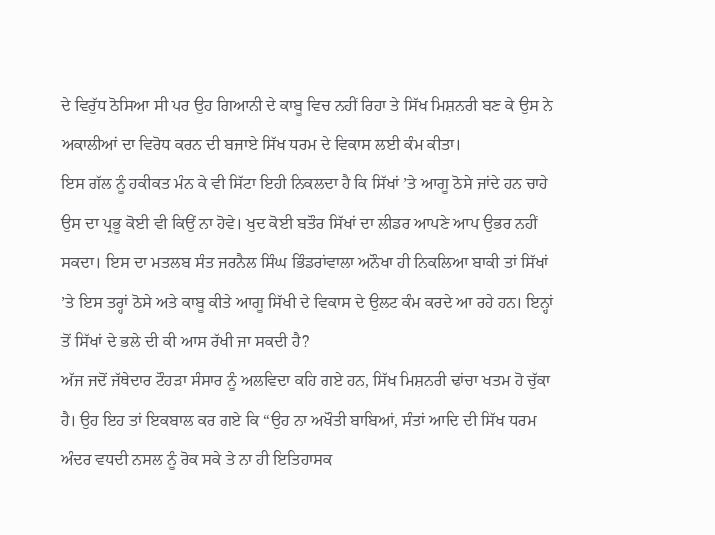ਦੇ ਵਿਰੁੱਧ ਠੋਸਿਆ ਸੀ ਪਰ ਉਹ ਗਿਆਨੀ ਦੇ ਕਾਬੂ ਵਿਚ ਨਹੀਂ ਰਿਹਾ ਤੇ ਸਿੱਖ ਮਿਸ਼ਨਰੀ ਬਣ ਕੇ ਉਸ ਨੇ ਅਕਾਲੀਆਂ ਦਾ ਵਿਰੋਧ ਕਰਨ ਦੀ ਬਜਾਏ ਸਿੱਖ ਧਰਮ ਦੇ ਵਿਕਾਸ ਲਈ ਕੰਮ ਕੀਤਾ।
ਇਸ ਗੱਲ ਨੂੰ ਹਕੀਕਤ ਮੰਨ ਕੇ ਵੀ ਸਿੱਟਾ ਇਹੀ ਨਿਕਲਦਾ ਹੈ ਕਿ ਸਿੱਖਾਂ ’ਤੇ ਆਗੂ ਠੋਸੇ ਜਾਂਦੇ ਹਨ ਚਾਹੇ ਉਸ ਦਾ ਪ੍ਰਭੂ ਕੋਈ ਵੀ ਕਿਉਂ ਨਾ ਹੋਵੇ। ਖੁਦ ਕੋਈ ਬਤੌਰ ਸਿੱਖਾਂ ਦਾ ਲੀਡਰ ਆਪਣੇ ਆਪ ਉਭਰ ਨਹੀਂ ਸਕਦਾ। ਇਸ ਦਾ ਮਤਲਬ ਸੰਤ ਜਰਨੈਲ ਸਿੰਘ ਭਿੰਡਰਾਂਵਾਲਾ ਅਨੌਖਾ ਹੀ ਨਿਕਲਿਆ ਬਾਕੀ ਤਾਂ ਸਿੱਖਾਂ ’ਤੇ ਇਸ ਤਰ੍ਹਾਂ ਠੋਸੇ ਅਤੇ ਕਾਬੂ ਕੀਤੇ ਆਗੂ ਸਿੱਖੀ ਦੇ ਵਿਕਾਸ ਦੇ ਉਲਟ ਕੰਮ ਕਰਦੇ ਆ ਰਹੇ ਹਨ। ਇਨ੍ਹਾਂ ਤੋਂ ਸਿੱਖਾਂ ਦੇ ਭਲੇ ਦੀ ਕੀ ਆਸ ਰੱਖੀ ਜਾ ਸਕਦੀ ਹੈ?
ਅੱਜ ਜਦੋਂ ਜੱਥੇਦਾਰ ਟੌਹੜਾ ਸੰਸਾਰ ਨੂੰ ਅਲਵਿਦਾ ਕਹਿ ਗਏ ਹਨ, ਸਿੱਖ ਮਿਸ਼ਨਰੀ ਢਾਂਚਾ ਖਤਮ ਹੋ ਚੁੱਕਾ ਹੈ। ਉਹ ਇਹ ਤਾਂ ਇਕਬਾਲ ਕਰ ਗਏ ਕਿ “ਉਹ ਨਾ ਅਖੌਤੀ ਬਾਬਿਆਂ, ਸੰਤਾਂ ਆਦਿ ਦੀ ਸਿੱਖ ਧਰਮ ਅੰਦਰ ਵਧਦੀ ਨਸਲ ਨੂੰ ਰੋਕ ਸਕੇ ਤੇ ਨਾ ਹੀ ਇਤਿਹਾਸਕ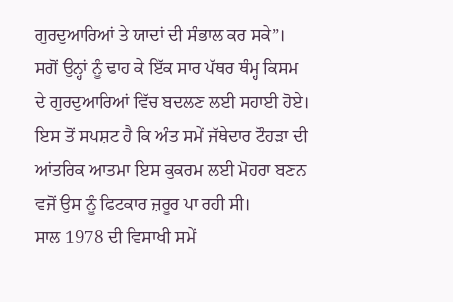ਗੁਰਦੁਆਰਿਆਂ ਤੇ ਯਾਦਾਂ ਦੀ ਸੰਭਾਲ ਕਰ ਸਕੇ”। ਸਗੋਂ ਉਨ੍ਹਾਂ ਨੂੰ ਢਾਹ ਕੇ ਇੱਕ ਸਾਰ ਪੱਥਰ ਥੰਮ੍ਹ ਕਿਸਮ ਦੇ ਗੁਰਦੁਆਰਿਆਂ ਵਿੱਚ ਬਦਲਣ ਲਈ ਸਹਾਈ ਹੋਏ। ਇਸ ਤੋਂ ਸਪਸ਼ਟ ਹੈ ਕਿ ਅੰਤ ਸਮੇਂ ਜੱਥੇਦਾਰ ਟੌਹੜਾ ਦੀ ਆਂਤਰਿਕ ਆਤਮਾ ਇਸ ਕੁਕਰਮ ਲਈ ਮੋਹਰਾ ਬਣਨ ਵਜੋਂ ਉਸ ਨੂੰ ਫਿਟਕਾਰ ਜ਼ਰੂਰ ਪਾ ਰਹੀ ਸੀ।
ਸਾਲ 1978 ਦੀ ਵਿਸਾਖੀ ਸਮੇਂ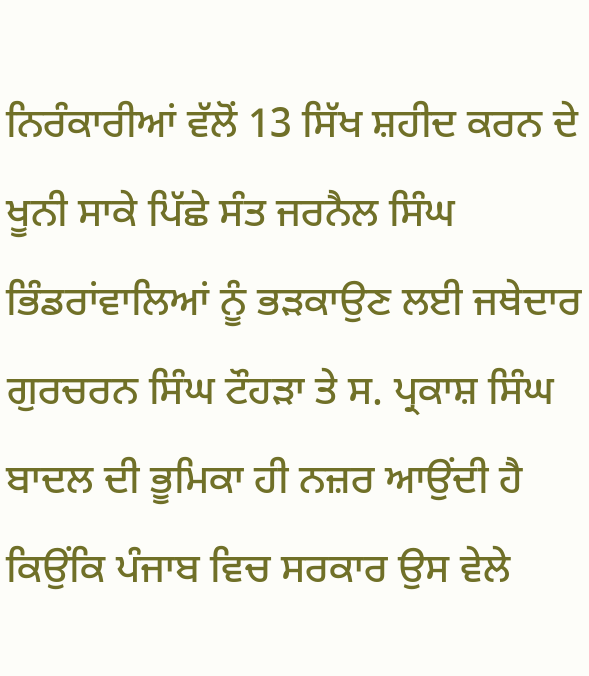ਨਿਰੰਕਾਰੀਆਂ ਵੱਲੋਂ 13 ਸਿੱਖ ਸ਼ਹੀਦ ਕਰਨ ਦੇ ਖੂਨੀ ਸਾਕੇ ਪਿੱਛੇ ਸੰਤ ਜਰਨੈਲ ਸਿੰਘ ਭਿੰਡਰਾਂਵਾਲਿਆਂ ਨੂੰ ਭੜਕਾਉਣ ਲਈ ਜਥੇਦਾਰ ਗੁਰਚਰਨ ਸਿੰਘ ਟੌਹੜਾ ਤੇ ਸ. ਪ੍ਰਕਾਸ਼ ਸਿੰਘ ਬਾਦਲ ਦੀ ਭੂਮਿਕਾ ਹੀ ਨਜ਼ਰ ਆਉਂਦੀ ਹੈ ਕਿਉਂਕਿ ਪੰਜਾਬ ਵਿਚ ਸਰਕਾਰ ਉਸ ਵੇਲੇ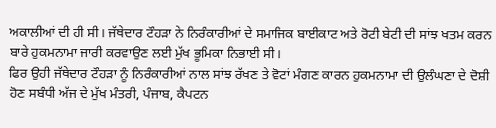ਅਕਾਲੀਆਂ ਦੀ ਹੀ ਸੀ। ਜੱਥੇਦਾਰ ਟੌਹੜਾ ਨੇ ਨਿਰੰਕਾਰੀਆਂ ਦੇ ਸਮਾਜਿਕ ਬਾਈਕਾਟ ਅਤੇ ਰੋਟੀ ਬੇਟੀ ਦੀ ਸਾਂਝ ਖਤਮ ਕਰਨ ਬਾਰੇ ਹੁਕਮਨਾਮਾ ਜਾਰੀ ਕਰਵਾਉਣ ਲਈ ਮੁੱਖ ਭੂਮਿਕਾ ਨਿਭਾਈ ਸੀ।
ਫਿਰ ਉਹੀ ਜੱਥੇਦਾਰ ਟੌਹੜਾ ਨੂੰ ਨਿਰੰਕਾਰੀਆਂ ਨਾਲ ਸਾਂਝ ਰੱਖਣ ਤੇ ਵੋਟਾਂ ਮੰਗਣ ਕਾਰਨ ਹੁਕਮਨਾਮਾ ਦੀ ਉਲੰਘਣਾ ਦੇ ਦੋਸ਼ੀ ਹੋਣ ਸਬੰਧੀ ਅੱਜ ਦੇ ਮੁੱਖ ਮੰਤਰੀ, ਪੰਜਾਬ, ਕੈਪਟਨ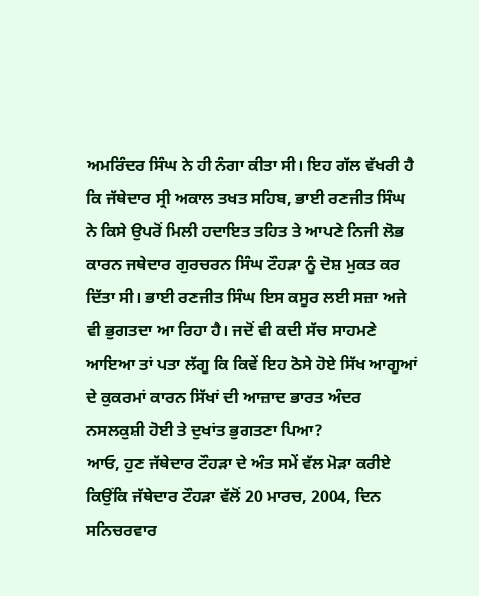ਅਮਰਿੰਦਰ ਸਿੰਘ ਨੇ ਹੀ ਨੰਗਾ ਕੀਤਾ ਸੀ। ਇਹ ਗੱਲ ਵੱਖਰੀ ਹੈ ਕਿ ਜੱਥੇਦਾਰ ਸ੍ਰੀ ਅਕਾਲ ਤਖਤ ਸਹਿਬ, ਭਾਈ ਰਣਜੀਤ ਸਿੰਘ ਨੇ ਕਿਸੇ ਉਪਰੋਂ ਮਿਲੀ ਹਦਾਇਤ ਤਹਿਤ ਤੇ ਆਪਣੇ ਨਿਜੀ ਲੋਭ ਕਾਰਨ ਜਥੇਦਾਰ ਗੁਰਚਰਨ ਸਿੰਘ ਟੌਹੜਾ ਨੂੰ ਦੋਸ਼ ਮੁਕਤ ਕਰ ਦਿੱਤਾ ਸੀ। ਭਾਈ ਰਣਜੀਤ ਸਿੰਘ ਇਸ ਕਸੂਰ ਲਈ ਸਜ਼ਾ ਅਜੇ ਵੀ ਭੁਗਤਦਾ ਆ ਰਿਹਾ ਹੈ। ਜਦੋਂ ਵੀ ਕਦੀ ਸੱਚ ਸਾਹਮਣੇ ਆਇਆ ਤਾਂ ਪਤਾ ਲੱਗੂ ਕਿ ਕਿਵੇਂ ਇਹ ਠੋਸੇ ਹੋਏ ਸਿੱਖ ਆਗੂਆਂ ਦੇ ਕੁਕਰਮਾਂ ਕਾਰਨ ਸਿੱਖਾਂ ਦੀ ਆਜ਼ਾਦ ਭਾਰਤ ਅੰਦਰ ਨਸਲਕੁਸ਼ੀ ਹੋਈ ਤੇ ਦੁਖਾਂਤ ਭੁਗਤਣਾ ਪਿਆ?
ਆਓ, ਹੁਣ ਜੱਥੇਦਾਰ ਟੌਹੜਾ ਦੇ ਅੰਤ ਸਮੇਂ ਵੱਲ ਮੋੜਾ ਕਰੀਏ ਕਿਉਂਕਿ ਜੱਥੇਦਾਰ ਟੌਹੜਾ ਵੱਲੋਂ 20 ਮਾਰਚ, 2004, ਦਿਨ ਸਨਿਚਰਵਾਰ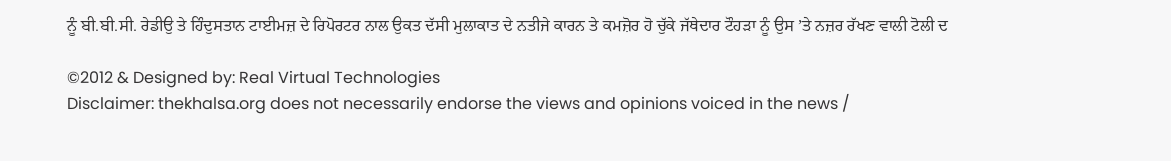ਨੂੰ ਬੀ.ਬੀ.ਸੀ. ਰੇਡੀਉ ਤੇ ਹਿੰਦੁਸਤਾਨ ਟਾਈਮਜ਼ ਦੇ ਰਿਪੋਰਟਰ ਨਾਲ ਉਕਤ ਦੱਸੀ ਮੁਲਾਕਾਤ ਦੇ ਨਤੀਜੇ ਕਾਰਨ ਤੇ ਕਮਜ਼ੋਰ ਹੋ ਚੁੱਕੇ ਜੱਥੇਦਾਰ ਟੌਹੜਾ ਨੂੰ ਉਸ ’ਤੇ ਨਜ਼ਰ ਰੱਖਣ ਵਾਲੀ ਟੋਲੀ ਦ

©2012 & Designed by: Real Virtual Technologies
Disclaimer: thekhalsa.org does not necessarily endorse the views and opinions voiced in the news /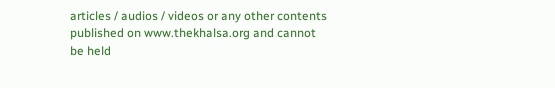articles / audios / videos or any other contents published on www.thekhalsa.org and cannot be held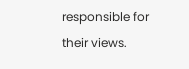responsible for their views.